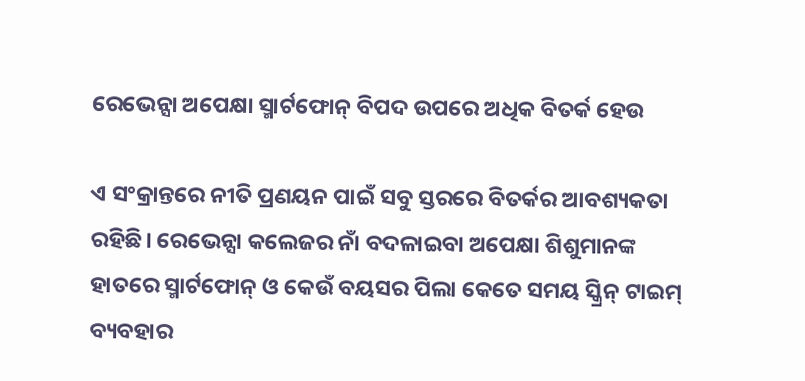ରେଭେନ୍ସା ଅପେକ୍ଷା ସ୍ମାର୍ଟଫୋନ୍‌ ବିପଦ ଉପରେ ଅଧିକ ବିତର୍କ ହେଉ

ଏ ସଂକ୍ରାନ୍ତରେ ନୀତି ପ୍ରଣୟନ ପାଇଁ ସବୁ ସ୍ତରରେ ବିତର୍କର ଆବଶ୍ୟକତା ରହିଛି। ରେଭେନ୍ସା କଲେଜର ନାଁ ବଦଳାଇବା ଅପେକ୍ଷା ଶିଶୁମାନଙ୍କ ହାତରେ ସ୍ମାର୍ଟଫୋନ୍ ଓ କେଉଁ ବୟସର ପିଲା କେତେ ସମୟ ସ୍କ୍ରିନ୍ ଟାଇମ୍ ବ୍ୟବହାର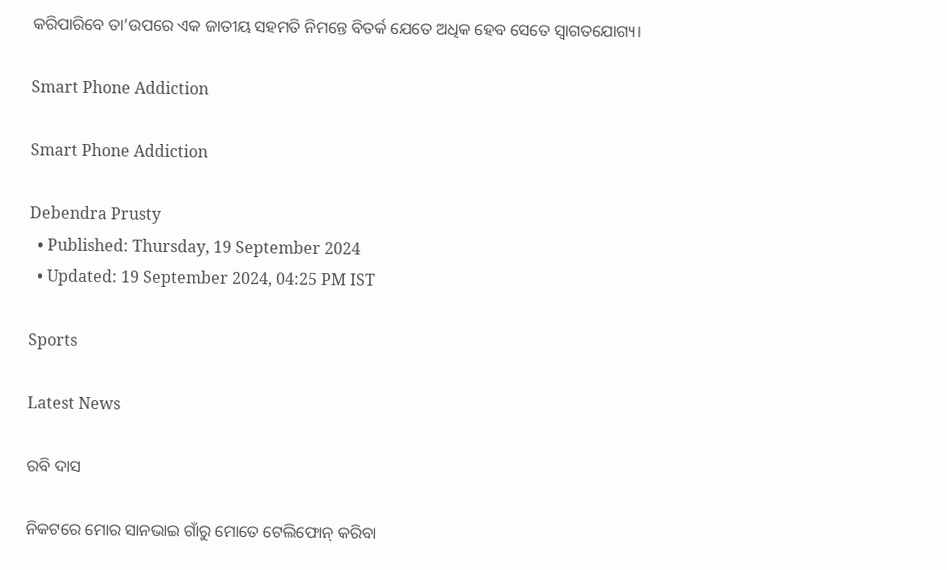କରିପାରିବେ ତା’ଉପରେ ଏକ ଜାତୀୟ ସହମତି ନିମନ୍ତେ ବିତର୍କ ଯେତେ ଅଧିକ ହେବ ସେତେ ସ୍ୱାଗତଯୋଗ୍ୟ।

Smart Phone Addiction

Smart Phone Addiction

Debendra Prusty
  • Published: Thursday, 19 September 2024
  • Updated: 19 September 2024, 04:25 PM IST

Sports

Latest News

ରବି ଦାସ

ନିକଟରେ ମୋର ସାନଭାଇ ଗାଁରୁ ମୋତେ ଟେଲିଫୋନ୍ କରିବା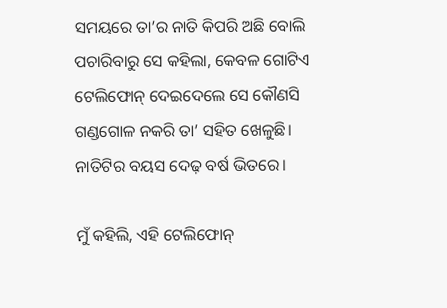ସମୟରେ ତା’ର ନାତି କିପରି ଅଛି ବୋଲି ପଚାରିବାରୁ ସେ କହିଲା, କେବଳ ଗୋଟିଏ ଟେଲିଫୋନ୍ ଦେଇଦେଲେ ସେ କୌଣସି ଗଣ୍ଡଗୋଳ ନକରି ତା’ ସହିତ ଖେଳୁଛି। ନାତିଟିର ବୟସ ଦେଢ଼ ବର୍ଷ ଭିତରେ।

ମୁଁ କହିଲି, ଏହି ଟେଲିଫୋନ୍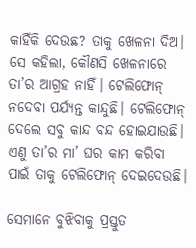କାହିଁକି ଦେଉଛ? ତାକୁ ଖେଳନା ଦିଅ। ସେ କହିଲା, କୌଣସି ଖେଳନାରେ ତା’ର ଆଗ୍ରହ ନାହିଁ। ଟେଲିଫୋନ୍ ନଦେବା ପର୍ଯ୍ୟନ୍ତ କାନ୍ଦୁଛି। ଟେଲିଫୋନ୍ ଦେଲେ ସବୁ କାନ୍ଦ ବନ୍ଦ ହୋଇଯାଉଛି। ଏଣୁ ତା’ର ମା’ ଘର କାମ କରିବା ପାଇଁ ତାକୁ ଟେଲିଫୋନ୍ ଦେଇଦେଉଛି।

ସେମାନେ ବୁଝିବାକୁ ପ୍ରସ୍ତୁତ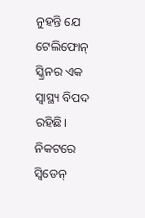ନୁହନ୍ତି ଯେ ଟେଲିଫୋନ୍ ସ୍କ୍ରିନର ଏକ ସ୍ୱାସ୍ଥ୍ୟ ବିପଦ ରହିଛି। ନିକଟରେ ସ୍ୱିଡେନ୍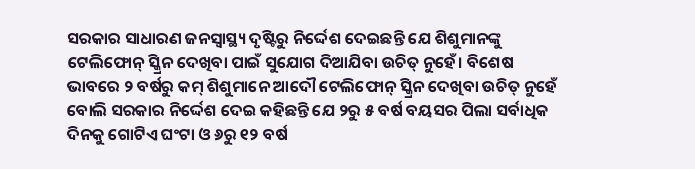ସରକାର ସାଧାରଣ ଜନସ୍ୱାସ୍ଥ୍ୟ ଦୃଷ୍ଟିରୁ ନିର୍ଦ୍ଦେଶ ଦେଇଛନ୍ତି ଯେ ଶିଶୁମାନଙ୍କୁ ଟେଲିଫୋନ୍ ସ୍କ୍ରିନ ଦେଖିବା ପାଇଁ ସୁଯୋଗ ଦିଆଯିବା ଉଚିତ୍ ନୁହେଁ। ବିଶେଷ ଭାବରେ ୨ ବର୍ଷରୁ କମ୍ ଶିଶୁମାନେ ଆଦୌ ଟେଲିଫୋନ୍ ସ୍କ୍ରିନ ଦେଖିବା ଉଚିତ୍ ନୁହେଁ ବୋଲି ସରକାର ନିର୍ଦ୍ଦେଶ ଦେଇ କହିଛନ୍ତି ଯେ ୨ରୁ ୫ ବର୍ଷ ବୟସର ପିଲା ସର୍ବାଧିକ ଦିନକୁ ଗୋଟିଏ ଘଂଟା ଓ ୬ରୁ ୧୨ ବର୍ଷ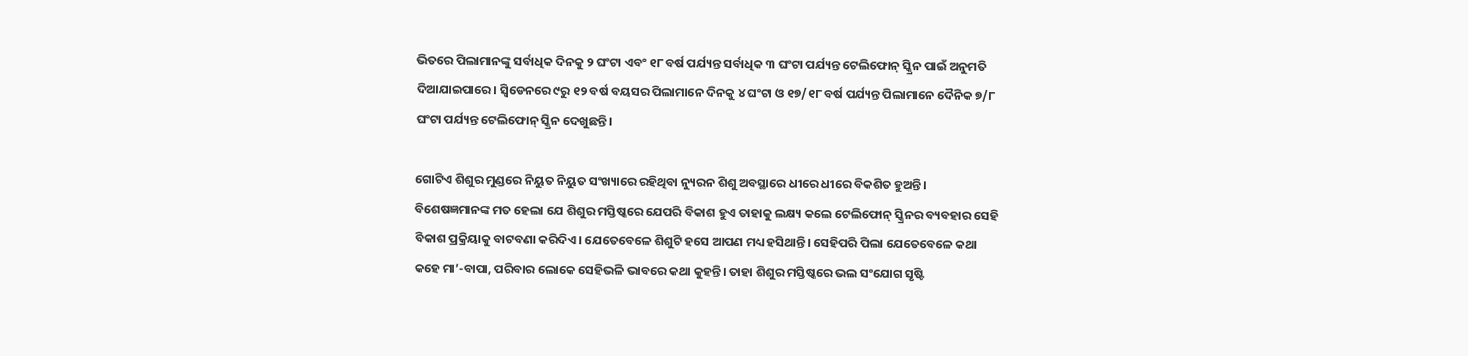ଭିତରେ ପିଲାମାନଙ୍କୁ ସର୍ବାଧିକ ଦିନକୁ ୨ ଘଂଟା ଏବଂ ୧୮ ବର୍ଷ ପର୍ଯ୍ୟନ୍ତ ସର୍ବାଧିକ ୩ ଘଂଟା ପର୍ଯ୍ୟନ୍ତ ଟେଲିଫୋନ୍ ସ୍କ୍ରିନ ପାଇଁ ଅନୁମତି ଦିଆଯାଇପାରେ। ସ୍ୱିଡେନରେ ୯ରୁ ୧୨ ବର୍ଷ ବୟସର ପିଲାମାନେ ଦିନକୁ ୪ ଘଂଟା ଓ ୧୭/୧୮ ବର୍ଷ ପର୍ଯ୍ୟନ୍ତ ପିଲାମାନେ ଦୈନିକ ୭/୮ ଘଂଟା ପର୍ଯ୍ୟନ୍ତ ଟେଲିଫୋନ୍ ସ୍କ୍ରିନ ଦେଖୁଛନ୍ତି।

ଗୋଟିଏ ଶିଶୁର ମୁଣ୍ଡରେ ନିୟୁତ ନିୟୁତ ସଂଖ୍ୟାରେ ରହିଥିବା ନ୍ୟୁରନ ଶିଶୁ ଅବସ୍ଥାରେ ଧୀରେ ଧୀରେ ବିକଶିତ ହୁଅନ୍ତି। ବିଶେଷଜ୍ଞମାନଙ୍କ ମତ ହେଲା ଯେ ଶିଶୁର ମସ୍ତିଷ୍କରେ ଯେପରି ବିକାଶ ହୁଏ ତାହାକୁ ଲକ୍ଷ୍ୟ କଲେ ଟେଲିଫୋନ୍ ସ୍କ୍ରିନର ବ୍ୟବହାର ସେହି ବିକାଶ ପ୍ରକ୍ରିୟାକୁ ବାଟବଣା କରିଦିଏ। ଯେତେବେଳେ ଶିଶୁଟି ହସେ ଆପଣ ମଧ୍ୟ ହସିଥାନ୍ତି। ସେହିପରି ପିଲା ଯେତେବେଳେ କଥା କହେ ମା’-ବାପା, ପରିବାର ଲୋକେ ସେହିଭଳି ଭାବରେ କଥା କୁହନ୍ତି। ତାହା ଶିଶୁର ମସ୍ତିଷ୍କରେ ଭଲ ସଂଯୋଗ ସୃଷ୍ଟି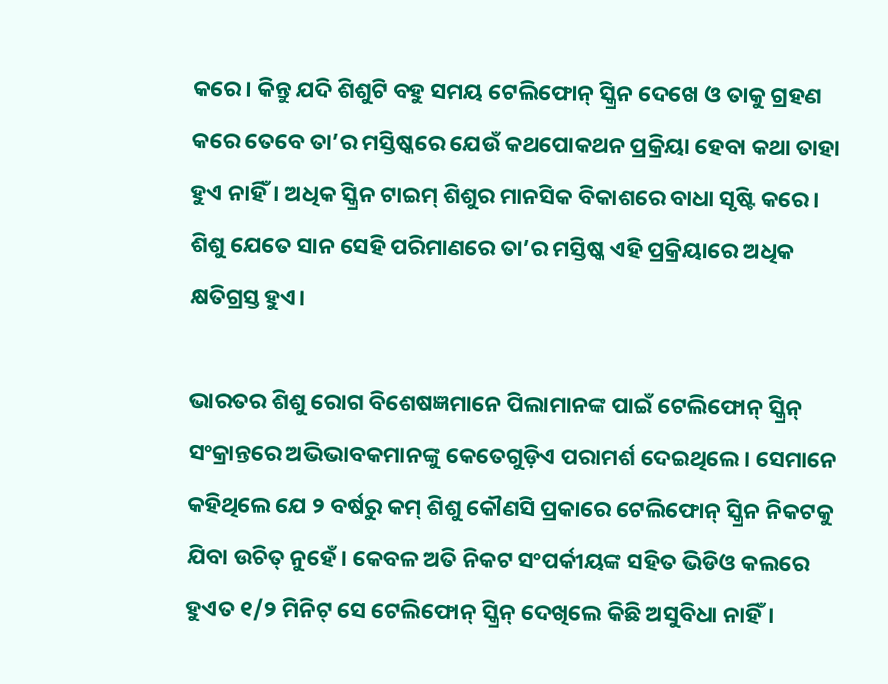କରେ। କିନ୍ତୁ ଯଦି ଶିଶୁଟି ବହୁ ସମୟ ଟେଲିଫୋନ୍ ସ୍କ୍ରିନ ଦେଖେ ଓ ତାକୁ ଗ୍ରହଣ କରେ ତେବେ ତା’ର ମସ୍ତିଷ୍କରେ ଯେଉଁ କଥପୋକଥନ ପ୍ରକ୍ରିୟା ହେବା କଥା ତାହା ହୁଏ ନାହିଁ। ଅଧିକ ସ୍କ୍ରିନ ଟାଇମ୍ ଶିଶୁର ମାନସିକ ବିକାଶରେ ବାଧା ସୃଷ୍ଟି କରେ। ଶିଶୁ ଯେତେ ସାନ ସେହି ପରିମାଣରେ ତା’ର ମସ୍ତିଷ୍କ ଏହି ପ୍ରକ୍ରିୟାରେ ଅଧିକ କ୍ଷତିଗ୍ରସ୍ତ ହୁଏ।

ଭାରତର ଶିଶୁ ରୋଗ ବିଶେଷଜ୍ଞମାନେ ପିଲାମାନଙ୍କ ପାଇଁ ଟେଲିଫୋନ୍ ସ୍କ୍ରିନ୍‌ ସଂକ୍ରାନ୍ତରେ ଅଭିଭାବକମାନଙ୍କୁ କେତେଗୁଡ଼ିଏ ପରାମର୍ଶ ଦେଇଥିଲେ। ସେମାନେ କହିଥିଲେ ଯେ ୨ ବର୍ଷରୁ କମ୍ ଶିଶୁ କୌଣସି ପ୍ରକାରେ ଟେଲିଫୋନ୍ ସ୍କ୍ରିନ ନିକଟକୁ ଯିବା ଉଚିତ୍ ନୁହେଁ। କେବଳ ଅତି ନିକଟ ସଂପର୍କୀୟଙ୍କ ସହିତ ଭିଡିଓ କଲରେ ହୁଏତ ୧/୨ ମିନିଟ୍ ସେ ଟେଲିଫୋନ୍ ସ୍କ୍ରିନ୍ ଦେଖିଲେ କିଛି ଅସୁବିଧା ନାହିଁ।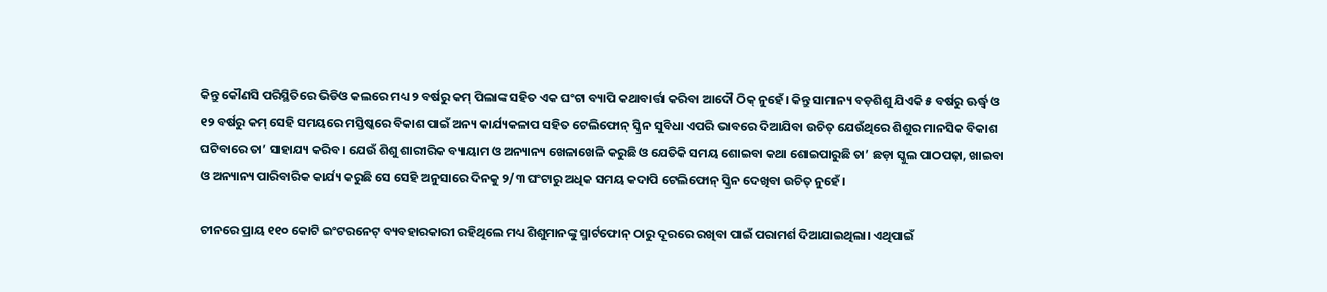କିନ୍ତୁ କୌଣସି ପରିସ୍ଥିତିରେ ଭିଡିଓ କଲରେ ମଧ୍ୟ ୨ ବର୍ଷରୁ କମ୍ ପିଲାଙ୍କ ସହିତ ଏକ ଘଂଟା ବ୍ୟାପି କଥାବାର୍ତ୍ତା କରିବା ଆଦୌ ଠିକ୍ ନୁହେଁ। କିନ୍ତୁ ସାମାନ୍ୟ ବଡ଼ଶିଶୁ ଯିଏକି ୫ ବର୍ଷରୁ ଊର୍ଦ୍ଧ୍ୱ ଓ ୧୨ ବର୍ଷରୁ କମ୍ ସେହି ସମୟରେ ମସ୍ତିଷ୍କରେ ବିକାଶ ପାଇଁ ଅନ୍ୟ କାର୍ଯ୍ୟକଳାପ ସହିତ ଟେଲିଫୋନ୍ ସ୍କ୍ରିନ ସୁବିଧା ଏପରି ଭାବରେ ଦିଆଯିବା ଉଚିତ୍ ଯେଉଁଥିରେ ଶିଶୁର ମାନସିକ ବିକାଶ ଘଟିବାରେ ତା’ ସାହାଯ୍ୟ କରିବ। ଯେଉଁ ଶିଶୁ ଶାରୀରିକ ବ୍ୟାୟାମ ଓ ଅନ୍ୟାନ୍ୟ ଖେଳାଖେଳି କରୁଛି ଓ ଯେତିକି ସମୟ ଶୋଇବା କଥା ଶୋଇପାରୁଛି ତା’ ଛଡ଼ା ସ୍କୁଲ ପାଠପଢ଼ା, ଖାଇବା ଓ ଅନ୍ୟାନ୍ୟ ପାରିବାରିକ କାର୍ଯ୍ୟ କରୁଛି ସେ ସେହି ଅନୁସାରେ ଦିନକୁ ୨/୩ ଘଂଟାରୁ ଅଧିକ ସମୟ କଦାପି ଟେଲିଫୋନ୍ ସ୍କ୍ରିନ ଦେଖିବା ଉଚିତ୍ ନୁହେଁ।

ଚୀନରେ ପ୍ରାୟ ୧୧୦ କୋଟି ଇଂଟରନେଟ୍ ବ୍ୟବହାରକାରୀ ରହିଥିଲେ ମଧ୍ୟ ଶିଶୁମାନଙ୍କୁ ସ୍ମାର୍ଟଫୋନ୍ ଠାରୁ ଦୂରରେ ରଖିବା ପାଇଁ ପରାମର୍ଶ ଦିଆଯାଇଥିଲା। ଏଥିପାଇଁ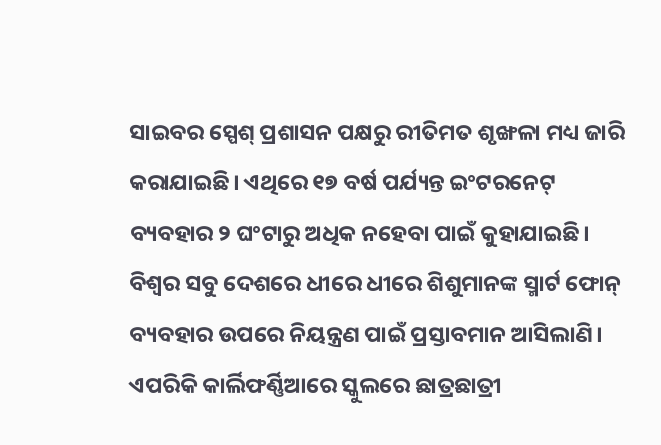ସାଇବର ସ୍ପେଶ୍ ପ୍ରଶାସନ ପକ୍ଷରୁ ରୀତିମତ ଶୃଙ୍ଖଳା ମଧ୍ୟ ଜାରି କରାଯାଇଛି। ଏଥିରେ ୧୭ ବର୍ଷ ପର୍ଯ୍ୟନ୍ତ ଇଂଟରନେଟ୍ ବ୍ୟବହାର ୨ ଘଂଟାରୁ ଅଧିକ ନହେବା ପାଇଁ କୁହାଯାଇଛି। ବିଶ୍ୱର ସବୁ ଦେଶରେ ଧୀରେ ଧୀରେ ଶିଶୁମାନଙ୍କ ସ୍ମାର୍ଟ ଫୋନ୍ ବ୍ୟବହାର ଉପରେ ନିୟନ୍ତ୍ରଣ ପାଇଁ ପ୍ରସ୍ତାବମାନ ଆସିଲାଣି। ଏପରିକି କାର୍ଲିଫର୍ଣ୍ଣିଆରେ ସ୍କୁଲରେ ଛାତ୍ରଛାତ୍ରୀ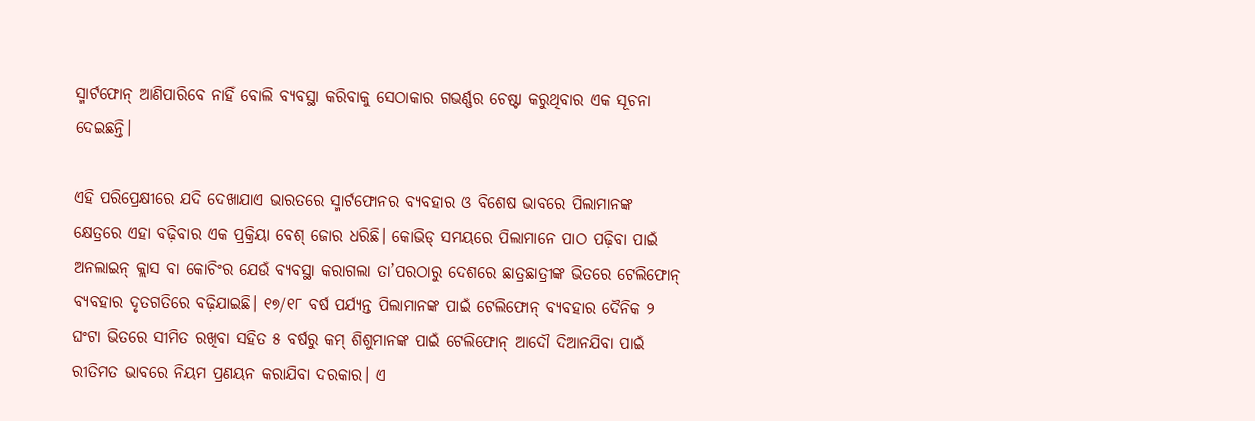ସ୍ମାର୍ଟଫୋନ୍ ଆଣିପାରିବେ ନାହିଁ ବୋଲି ବ୍ୟବସ୍ଥା କରିବାକୁ ସେଠାକାର ଗଭର୍ଣ୍ଣର ଚେଷ୍ଟା କରୁଥିବାର ଏକ ସୂଚନା ଦେଇଛନ୍ତି।

ଏହି ପରିପ୍ରେକ୍ଷୀରେ ଯଦି ଦେଖାଯାଏ ଭାରତରେ ସ୍ମାର୍ଟଫୋନର ବ୍ୟବହାର ଓ ବିଶେଷ ଭାବରେ ପିଲାମାନଙ୍କ କ୍ଷେତ୍ରରେ ଏହା ବଢ଼ିବାର ଏକ ପ୍ରକ୍ରିୟା ବେଶ୍ ଜୋର ଧରିଛି। କୋଭିଡ୍ ସମୟରେ ପିଲାମାନେ ପାଠ ପଢ଼ିବା ପାଇଁ ଅନଲାଇନ୍ କ୍ଲାସ ବା କୋଚିଂର ଯେଉଁ ବ୍ୟବସ୍ଥା କରାଗଲା ତା’ପରଠାରୁ ଦେଶରେ ଛାତ୍ରଛାତ୍ରୀଙ୍କ ଭିତରେ ଟେଲିଫୋନ୍ ବ୍ୟବହାର ଦୃତଗତିରେ ବଢ଼ିଯାଇଛି। ୧୭/୧୮ ବର୍ଷ ପର୍ଯ୍ୟନ୍ତ ପିଲାମାନଙ୍କ ପାଇଁ ଟେଲିଫୋନ୍ ବ୍ୟବହାର ଦୈନିକ ୨ ଘଂଟା ଭିତରେ ସୀମିତ ରଖିବା ସହିତ ୫ ବର୍ଷରୁ କମ୍ ଶିଶୁମାନଙ୍କ ପାଇଁ ଟେଲିଫୋନ୍ ଆଦୌ ଦିଆନଯିବା ପାଇଁ ରୀତିମତ ଭାବରେ ନିୟମ ପ୍ରଣୟନ କରାଯିବା ଦରକାର। ଏ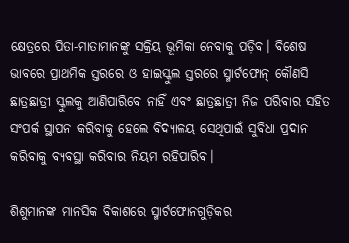କ୍ଷେତ୍ରରେ ପିତା-ମାତାମାନଙ୍କୁ ସକ୍ରିୟ ଭୂମିକା ନେବାକୁ ପଡ଼ିବ। ବିଶେଷ ଭାବରେ ପ୍ରାଥମିକ ସ୍ତରରେ ଓ ହାଇସ୍କୁଲ ସ୍ତରରେ ସ୍ମାର୍ଟଫୋନ୍ କୌଣସି ଛାତ୍ରଛାତ୍ରୀ ସ୍କୁଲକୁ ଆଣିପାରିବେ ନାହିଁ ଏବଂ ଛାତ୍ରଛାତ୍ରୀ ନିଜ ପରିବାର ସହିତ ସଂପର୍କ ସ୍ଥାପନ କରିବାକୁ ହେଲେ ବିଦ୍ୟାଳୟ ସେଥିପାଇଁ ସୁବିଧା ପ୍ରଦାନ କରିବାକୁ ବ୍ୟବସ୍ଥା କରିବାର ନିୟମ ରହିପାରିବ।

ଶିଶୁମାନଙ୍କ ମାନସିକ ବିକାଶରେ ସ୍ମାର୍ଟଫୋନଗୁଡ଼ିକର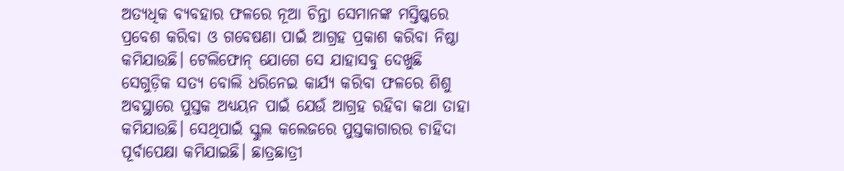ଅତ୍ୟଧିକ ବ୍ୟବହାର ଫଳରେ ନୂଆ ଚିନ୍ତା ସେମାନଙ୍କ ମସ୍ତିଷ୍କରେ ପ୍ରବେଶ କରିବା ଓ ଗବେଷଣା ପାଇଁ ଆଗ୍ରହ ପ୍ରକାଶ କରିବା ନିଷ୍ଠା କମିଯାଉଛି। ଟେଲିଫୋନ୍ ଯୋଗେ ସେ ଯାହାସବୁ ଦେଖୁଛି ସେଗୁଡ଼ିକ ସତ୍ୟ ବୋଲି ଧରିନେଇ କାର୍ଯ୍ୟ କରିବା ଫଳରେ ଶିଶୁ ଅବସ୍ଥାରେ ପୁସ୍ତକ ଅଧ୍ୟୟନ ପାଇଁ ଯେଉଁ ଆଗ୍ରହ ରହିବା କଥା ତାହା କମିଯାଉଛି। ସେଥିପାଇଁ ସ୍କୁଲ କଲେଜରେ ପୁସ୍ତକାଗାରର ଚାହିଦା ପୂର୍ବାପେକ୍ଷା କମିଯାଇଛି। ଛାତ୍ରଛାତ୍ରୀ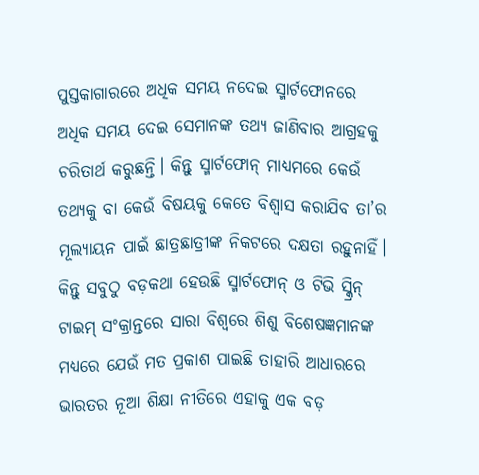ପୁସ୍ତକାଗାରରେ ଅଧିକ ସମୟ ନଦେଇ ସ୍ମାର୍ଟଫୋନରେ ଅଧିକ ସମୟ ଦେଇ ସେମାନଙ୍କ ତଥ୍ୟ ଜାଣିବାର ଆଗ୍ରହକୁ ଚରିତାର୍ଥ କରୁଛନ୍ତି। କିନ୍ତୁ ସ୍ମାର୍ଟଫୋନ୍ ମାଧ୍ୟମରେ କେଉଁ ତଥ୍ୟକୁ ବା କେଉଁ ବିଷୟକୁ କେତେ ବିଶ୍ୱାସ କରାଯିବ ତା’ର ମୂଲ୍ୟାୟନ ପାଇଁ ଛାତ୍ରଛାତ୍ରୀଙ୍କ ନିକଟରେ ଦକ୍ଷତା ରହୁନାହିଁ। କିନ୍ତୁ ସବୁଠୁ ବଡ଼କଥା ହେଉଛି ସ୍ମାର୍ଟଫୋନ୍ ଓ ଟିଭି ସ୍କ୍ରିନ୍ ଟାଇମ୍ ସଂକ୍ରାନ୍ତରେ ସାରା ବିଶ୍ୱରେ ଶିଶୁ ବିଶେଷଜ୍ଞମାନଙ୍କ ମଧ୍ୟରେ ଯେଉଁ ମତ ପ୍ରକାଶ ପାଇଛି ତାହାରି ଆଧାରରେ ଭାରତର ନୂଆ ଶିକ୍ଷା ନୀତିରେ ଏହାକୁ ଏକ ବଡ଼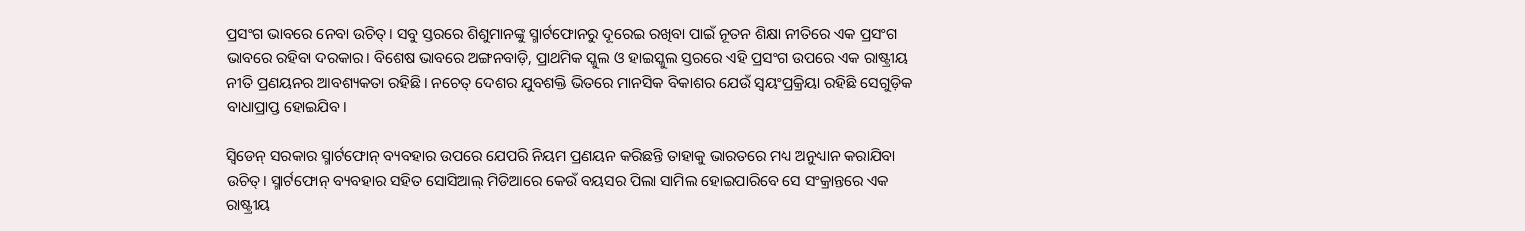ପ୍ରସଂଗ ଭାବରେ ନେବା ଉଚିତ୍। ସବୁ ସ୍ତରରେ ଶିଶୁମାନଙ୍କୁ ସ୍ମାର୍ଟଫୋନରୁ ଦୂରେଇ ରଖିବା ପାଇଁ ନୂତନ ଶିକ୍ଷା ନୀତିରେ ଏକ ପ୍ରସଂଗ ଭାବରେ ରହିବା ଦରକାର। ବିଶେଷ ଭାବରେ ଅଙ୍ଗନବାଡ଼ି, ପ୍ରାଥମିକ ସ୍କୁଲ ଓ ହାଇସ୍କୁଲ ସ୍ତରରେ ଏହି ପ୍ରସଂଗ ଉପରେ ଏକ ରାଷ୍ଟ୍ରୀୟ ନୀତି ପ୍ରଣୟନର ଆବଶ୍ୟକତା ରହିଛି। ନଚେତ୍ ଦେଶର ଯୁବଶକ୍ତି ଭିତରେ ମାନସିକ ବିକାଶର ଯେଉଁ ସ୍ୱୟଂପ୍ରକ୍ରିୟା ରହିଛି ସେଗୁଡ଼ିକ ବାଧାପ୍ରାପ୍ତ ହୋଇଯିବ।

ସ୍ୱିଡେନ୍ ସରକାର ସ୍ମାର୍ଟଫୋନ୍ ବ୍ୟବହାର ଉପରେ ଯେପରି ନିୟମ ପ୍ରଣୟନ କରିଛନ୍ତି ତାହାକୁ ଭାରତରେ ମଧ୍ୟ ଅନୁଧ୍ୟାନ କରାଯିବା ଉଚିତ୍। ସ୍ମାର୍ଟଫୋନ୍ ବ୍ୟବହାର ସହିତ ସୋସିଆଲ୍ ମିଡିଆରେ କେଉଁ ବୟସର ପିଲା ସାମିଲ ହୋଇପାରିବେ ସେ ସଂକ୍ରାନ୍ତରେ ଏକ ରାଷ୍ଟ୍ରୀୟ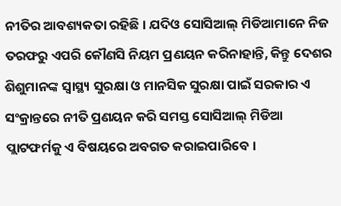ନୀତିର ଆବଶ୍ୟକତା ରହିଛି। ଯଦିଓ ସୋସିଆଲ୍ ମିଡିଆମାନେ ନିଜ ତରଫରୁ ଏପରି କୌଣସି ନିୟମ ପ୍ରଣୟନ କରିନାହାନ୍ତି, କିନ୍ତୁ ଦେଶର ଶିଶୁମାନଙ୍କ ସ୍ୱାସ୍ଥ୍ୟ ସୁରକ୍ଷା ଓ ମାନସିକ ସୁରକ୍ଷା ପାଇଁ ସରକାର ଏ ସଂକ୍ରାନ୍ତରେ ନୀତି ପ୍ରଣୟନ କରି ସମସ୍ତ ସୋସିଆଲ୍ ମିଡିଆ ପ୍ଲାଟଫର୍ମକୁ ଏ ବିଷୟରେ ଅବଗତ କରାଇପାରିବେ।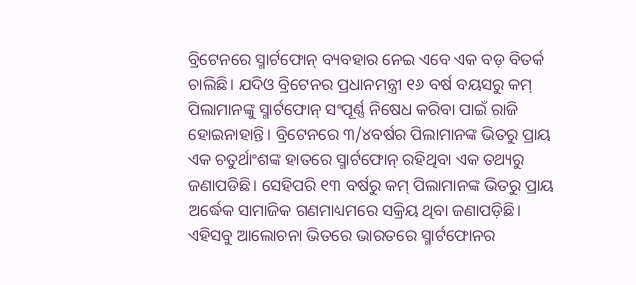ବ୍ରିଟେନରେ ସ୍ମାର୍ଟଫୋନ୍ ବ୍ୟବହାର ନେଇ ଏବେ ଏକ ବଡ଼ ବିତର୍କ ଚାଲିଛି। ଯଦିଓ ବ୍ରିଟେନର ପ୍ରଧାନମନ୍ତ୍ରୀ ୧୬ ବର୍ଷ ବୟସରୁ କମ୍ ପିଲାମାନଙ୍କୁ ସ୍ମାର୍ଟଫୋନ୍ ସଂପୂର୍ଣ୍ଣ ନିଷେଧ କରିବା ପାଇଁ ରାଜି ହୋଇନାହାନ୍ତି। ବ୍ରିଟେନରେ ୩/୪ବର୍ଷର ପିଲାମାନଙ୍କ ଭିତରୁ ପ୍ରାୟ ଏକ ଚତୁର୍ଥାଂଶଙ୍କ ହାତରେ ସ୍ମାର୍ଟଫୋନ୍ ରହିଥିବା ଏକ ତଥ୍ୟରୁ ଜଣାପଡିଛି। ସେହିପରି ୧୩ ବର୍ଷରୁ କମ୍ ପିଲାମାନଙ୍କ ଭିତରୁ ପ୍ରାୟ ଅର୍ଦ୍ଧେକ ସାମାଜିକ ଗଣମାଧ୍ୟମରେ ସକ୍ରିୟ ଥିବା ଜଣାପଡ଼ିଛି। ଏହିସବୁ ଆଲୋଚନା ଭିତରେ ଭାରତରେ ସ୍ମାର୍ଟଫୋନର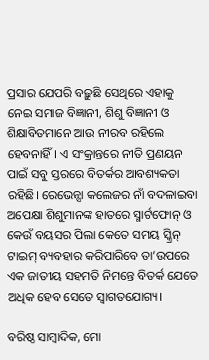ପ୍ରସାର ଯେପରି ବଢ଼ୁଛି ସେଥିରେ ଏହାକୁ ନେଇ ସମାଜ ବିଜ୍ଞାନୀ, ଶିଶୁ ବିଜ୍ଞାନୀ ଓ ଶିକ୍ଷାବିତମାନେ ଆଉ ନୀରବ ରହିଲେ ହେବନାହିଁ। ଏ ସଂକ୍ରାନ୍ତରେ ନୀତି ପ୍ରଣୟନ ପାଇଁ ସବୁ ସ୍ତରରେ ବିତର୍କର ଆବଶ୍ୟକତା ରହିଛି। ରେଭେନ୍ସା କଲେଜର ନାଁ ବଦଳାଇବା ଅପେକ୍ଷା ଶିଶୁମାନଙ୍କ ହାତରେ ସ୍ମାର୍ଟଫୋନ୍ ଓ କେଉଁ ବୟସର ପିଲା କେତେ ସମୟ ସ୍କ୍ରିନ୍ ଟାଇମ୍ ବ୍ୟବହାର କରିପାରିବେ ତା’ଉପରେ ଏକ ଜାତୀୟ ସହମତି ନିମନ୍ତେ ବିତର୍କ ଯେତେ ଅଧିକ ହେବ ସେତେ ସ୍ୱାଗତଯୋଗ୍ୟ।

ବରିଷ୍ଠ ସାମ୍ବାଦିକ, ମୋ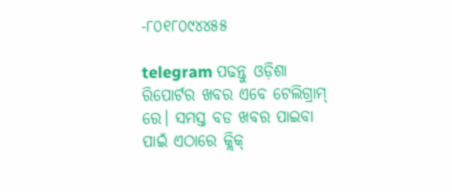-୮୦୧୮୦୯୪୪୫୫

telegram ପଢନ୍ତୁ ଓଡ଼ିଶା ରିପୋର୍ଟର ଖବର ଏବେ ଟେଲିଗ୍ରାମ୍ ରେ। ସମସ୍ତ ବଡ ଖବର ପାଇବା ପାଇଁ ଏଠାରେ କ୍ଲିକ୍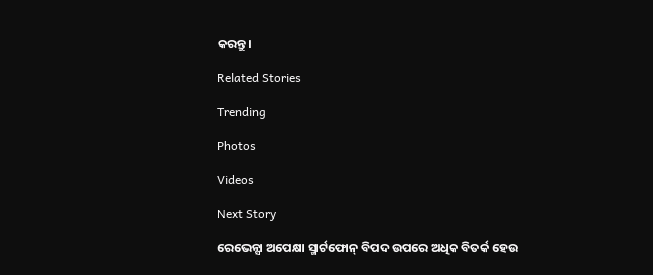କରନ୍ତୁ।

Related Stories

Trending

Photos

Videos

Next Story

ରେଭେନ୍ସା ଅପେକ୍ଷା ସ୍ମାର୍ଟଫୋନ୍‌ ବିପଦ ଉପରେ ଅଧିକ ବିତର୍କ ହେଉ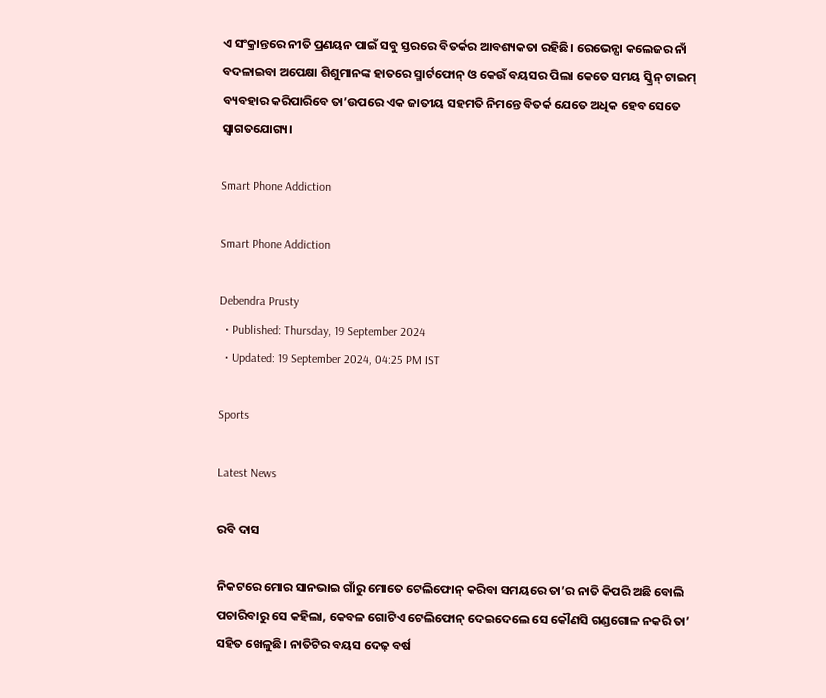ଏ ସଂକ୍ରାନ୍ତରେ ନୀତି ପ୍ରଣୟନ ପାଇଁ ସବୁ ସ୍ତରରେ ବିତର୍କର ଆବଶ୍ୟକତା ରହିଛି। ରେଭେନ୍ସା କଲେଜର ନାଁ ବଦଳାଇବା ଅପେକ୍ଷା ଶିଶୁମାନଙ୍କ ହାତରେ ସ୍ମାର୍ଟଫୋନ୍ ଓ କେଉଁ ବୟସର ପିଲା କେତେ ସମୟ ସ୍କ୍ରିନ୍ ଟାଇମ୍ ବ୍ୟବହାର କରିପାରିବେ ତା’ଉପରେ ଏକ ଜାତୀୟ ସହମତି ନିମନ୍ତେ ବିତର୍କ ଯେତେ ଅଧିକ ହେବ ସେତେ ସ୍ୱାଗତଯୋଗ୍ୟ।

Smart Phone Addiction

Smart Phone Addiction

Debendra Prusty
  • Published: Thursday, 19 September 2024
  • Updated: 19 September 2024, 04:25 PM IST

Sports

Latest News

ରବି ଦାସ

ନିକଟରେ ମୋର ସାନଭାଇ ଗାଁରୁ ମୋତେ ଟେଲିଫୋନ୍ କରିବା ସମୟରେ ତା’ର ନାତି କିପରି ଅଛି ବୋଲି ପଚାରିବାରୁ ସେ କହିଲା, କେବଳ ଗୋଟିଏ ଟେଲିଫୋନ୍ ଦେଇଦେଲେ ସେ କୌଣସି ଗଣ୍ଡଗୋଳ ନକରି ତା’ ସହିତ ଖେଳୁଛି। ନାତିଟିର ବୟସ ଦେଢ଼ ବର୍ଷ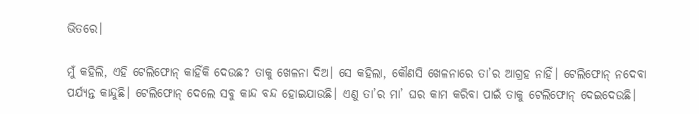ଭିତରେ।

ମୁଁ କହିଲି, ଏହି ଟେଲିଫୋନ୍ କାହିଁକି ଦେଉଛ? ତାକୁ ଖେଳନା ଦିଅ। ସେ କହିଲା, କୌଣସି ଖେଳନାରେ ତା’ର ଆଗ୍ରହ ନାହିଁ। ଟେଲିଫୋନ୍ ନଦେବା ପର୍ଯ୍ୟନ୍ତ କାନ୍ଦୁଛି। ଟେଲିଫୋନ୍ ଦେଲେ ସବୁ କାନ୍ଦ ବନ୍ଦ ହୋଇଯାଉଛି। ଏଣୁ ତା’ର ମା’ ଘର କାମ କରିବା ପାଇଁ ତାକୁ ଟେଲିଫୋନ୍ ଦେଇଦେଉଛି।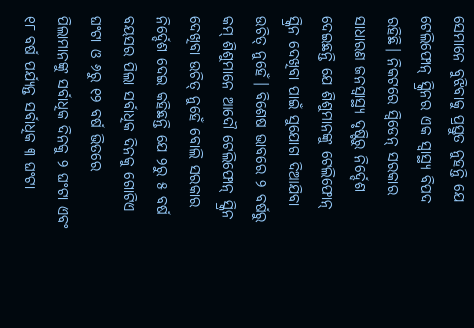ସେମାନେ ବୁଝିବାକୁ ପ୍ରସ୍ତୁତ ନୁହନ୍ତି ଯେ ଟେଲିଫୋନ୍ ସ୍କ୍ରିନର ଏକ ସ୍ୱାସ୍ଥ୍ୟ ବିପଦ ରହିଛି। ନିକଟରେ ସ୍ୱିଡେନ୍ ସରକାର ସାଧାରଣ ଜନସ୍ୱାସ୍ଥ୍ୟ ଦୃଷ୍ଟିରୁ ନିର୍ଦ୍ଦେଶ ଦେଇଛନ୍ତି ଯେ ଶିଶୁମାନଙ୍କୁ ଟେଲିଫୋନ୍ ସ୍କ୍ରିନ ଦେଖିବା ପାଇଁ ସୁଯୋଗ ଦିଆଯିବା ଉଚିତ୍ ନୁହେଁ। ବିଶେଷ ଭାବରେ ୨ ବର୍ଷରୁ କମ୍ ଶିଶୁମାନେ ଆଦୌ ଟେଲିଫୋନ୍ ସ୍କ୍ରିନ ଦେଖିବା ଉଚିତ୍ ନୁହେଁ ବୋଲି ସରକାର ନିର୍ଦ୍ଦେଶ ଦେଇ କହିଛନ୍ତି ଯେ ୨ରୁ ୫ ବର୍ଷ ବୟସର ପିଲା ସର୍ବାଧିକ ଦିନକୁ ଗୋଟିଏ ଘଂଟା ଓ ୬ରୁ ୧୨ ବର୍ଷ ଭିତରେ ପିଲାମାନଙ୍କୁ ସର୍ବାଧିକ ଦିନକୁ ୨ ଘଂଟା ଏବଂ ୧୮ ବର୍ଷ ପର୍ଯ୍ୟନ୍ତ ସର୍ବାଧିକ ୩ ଘଂଟା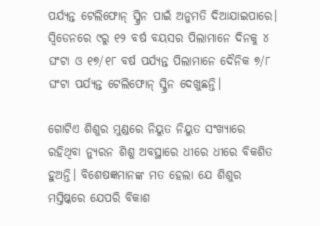ପର୍ଯ୍ୟନ୍ତ ଟେଲିଫୋନ୍ ସ୍କ୍ରିନ ପାଇଁ ଅନୁମତି ଦିଆଯାଇପାରେ। ସ୍ୱିଡେନରେ ୯ରୁ ୧୨ ବର୍ଷ ବୟସର ପିଲାମାନେ ଦିନକୁ ୪ ଘଂଟା ଓ ୧୭/୧୮ ବର୍ଷ ପର୍ଯ୍ୟନ୍ତ ପିଲାମାନେ ଦୈନିକ ୭/୮ ଘଂଟା ପର୍ଯ୍ୟନ୍ତ ଟେଲିଫୋନ୍ ସ୍କ୍ରିନ ଦେଖୁଛନ୍ତି।

ଗୋଟିଏ ଶିଶୁର ମୁଣ୍ଡରେ ନିୟୁତ ନିୟୁତ ସଂଖ୍ୟାରେ ରହିଥିବା ନ୍ୟୁରନ ଶିଶୁ ଅବସ୍ଥାରେ ଧୀରେ ଧୀରେ ବିକଶିତ ହୁଅନ୍ତି। ବିଶେଷଜ୍ଞମାନଙ୍କ ମତ ହେଲା ଯେ ଶିଶୁର ମସ୍ତିଷ୍କରେ ଯେପରି ବିକାଶ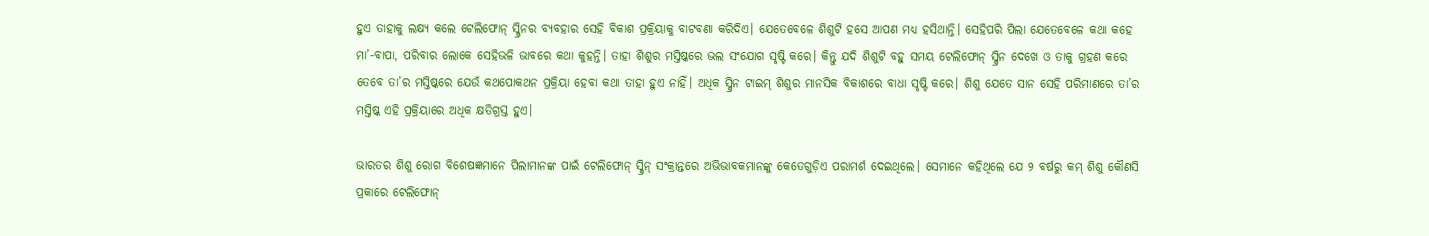ହୁଏ ତାହାକୁ ଲକ୍ଷ୍ୟ କଲେ ଟେଲିଫୋନ୍ ସ୍କ୍ରିନର ବ୍ୟବହାର ସେହି ବିକାଶ ପ୍ରକ୍ରିୟାକୁ ବାଟବଣା କରିଦିଏ। ଯେତେବେଳେ ଶିଶୁଟି ହସେ ଆପଣ ମଧ୍ୟ ହସିଥାନ୍ତି। ସେହିପରି ପିଲା ଯେତେବେଳେ କଥା କହେ ମା’-ବାପା, ପରିବାର ଲୋକେ ସେହିଭଳି ଭାବରେ କଥା କୁହନ୍ତି। ତାହା ଶିଶୁର ମସ୍ତିଷ୍କରେ ଭଲ ସଂଯୋଗ ସୃଷ୍ଟି କରେ। କିନ୍ତୁ ଯଦି ଶିଶୁଟି ବହୁ ସମୟ ଟେଲିଫୋନ୍ ସ୍କ୍ରିନ ଦେଖେ ଓ ତାକୁ ଗ୍ରହଣ କରେ ତେବେ ତା’ର ମସ୍ତିଷ୍କରେ ଯେଉଁ କଥପୋକଥନ ପ୍ରକ୍ରିୟା ହେବା କଥା ତାହା ହୁଏ ନାହିଁ। ଅଧିକ ସ୍କ୍ରିନ ଟାଇମ୍ ଶିଶୁର ମାନସିକ ବିକାଶରେ ବାଧା ସୃଷ୍ଟି କରେ। ଶିଶୁ ଯେତେ ସାନ ସେହି ପରିମାଣରେ ତା’ର ମସ୍ତିଷ୍କ ଏହି ପ୍ରକ୍ରିୟାରେ ଅଧିକ କ୍ଷତିଗ୍ରସ୍ତ ହୁଏ।

ଭାରତର ଶିଶୁ ରୋଗ ବିଶେଷଜ୍ଞମାନେ ପିଲାମାନଙ୍କ ପାଇଁ ଟେଲିଫୋନ୍ ସ୍କ୍ରିନ୍‌ ସଂକ୍ରାନ୍ତରେ ଅଭିଭାବକମାନଙ୍କୁ କେତେଗୁଡ଼ିଏ ପରାମର୍ଶ ଦେଇଥିଲେ। ସେମାନେ କହିଥିଲେ ଯେ ୨ ବର୍ଷରୁ କମ୍ ଶିଶୁ କୌଣସି ପ୍ରକାରେ ଟେଲିଫୋନ୍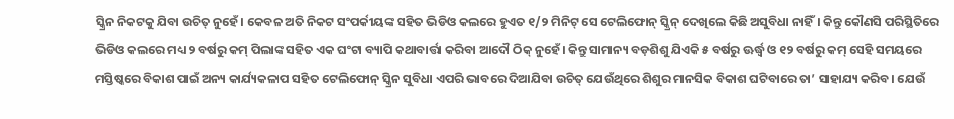ସ୍କ୍ରିନ ନିକଟକୁ ଯିବା ଉଚିତ୍ ନୁହେଁ। କେବଳ ଅତି ନିକଟ ସଂପର୍କୀୟଙ୍କ ସହିତ ଭିଡିଓ କଲରେ ହୁଏତ ୧/୨ ମିନିଟ୍ ସେ ଟେଲିଫୋନ୍ ସ୍କ୍ରିନ୍ ଦେଖିଲେ କିଛି ଅସୁବିଧା ନାହିଁ। କିନ୍ତୁ କୌଣସି ପରିସ୍ଥିତିରେ ଭିଡିଓ କଲରେ ମଧ୍ୟ ୨ ବର୍ଷରୁ କମ୍ ପିଲାଙ୍କ ସହିତ ଏକ ଘଂଟା ବ୍ୟାପି କଥାବାର୍ତ୍ତା କରିବା ଆଦୌ ଠିକ୍ ନୁହେଁ। କିନ୍ତୁ ସାମାନ୍ୟ ବଡ଼ଶିଶୁ ଯିଏକି ୫ ବର୍ଷରୁ ଊର୍ଦ୍ଧ୍ୱ ଓ ୧୨ ବର୍ଷରୁ କମ୍ ସେହି ସମୟରେ ମସ୍ତିଷ୍କରେ ବିକାଶ ପାଇଁ ଅନ୍ୟ କାର୍ଯ୍ୟକଳାପ ସହିତ ଟେଲିଫୋନ୍ ସ୍କ୍ରିନ ସୁବିଧା ଏପରି ଭାବରେ ଦିଆଯିବା ଉଚିତ୍ ଯେଉଁଥିରେ ଶିଶୁର ମାନସିକ ବିକାଶ ଘଟିବାରେ ତା’ ସାହାଯ୍ୟ କରିବ। ଯେଉଁ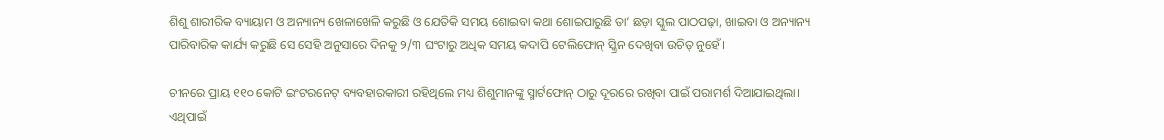ଶିଶୁ ଶାରୀରିକ ବ୍ୟାୟାମ ଓ ଅନ୍ୟାନ୍ୟ ଖେଳାଖେଳି କରୁଛି ଓ ଯେତିକି ସମୟ ଶୋଇବା କଥା ଶୋଇପାରୁଛି ତା’ ଛଡ଼ା ସ୍କୁଲ ପାଠପଢ଼ା, ଖାଇବା ଓ ଅନ୍ୟାନ୍ୟ ପାରିବାରିକ କାର୍ଯ୍ୟ କରୁଛି ସେ ସେହି ଅନୁସାରେ ଦିନକୁ ୨/୩ ଘଂଟାରୁ ଅଧିକ ସମୟ କଦାପି ଟେଲିଫୋନ୍ ସ୍କ୍ରିନ ଦେଖିବା ଉଚିତ୍ ନୁହେଁ।

ଚୀନରେ ପ୍ରାୟ ୧୧୦ କୋଟି ଇଂଟରନେଟ୍ ବ୍ୟବହାରକାରୀ ରହିଥିଲେ ମଧ୍ୟ ଶିଶୁମାନଙ୍କୁ ସ୍ମାର୍ଟଫୋନ୍ ଠାରୁ ଦୂରରେ ରଖିବା ପାଇଁ ପରାମର୍ଶ ଦିଆଯାଇଥିଲା। ଏଥିପାଇଁ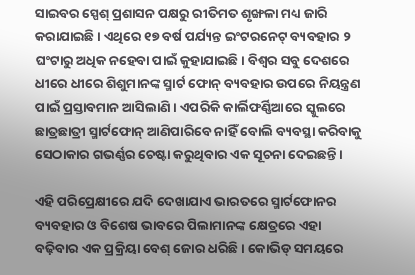ସାଇବର ସ୍ପେଶ୍ ପ୍ରଶାସନ ପକ୍ଷରୁ ରୀତିମତ ଶୃଙ୍ଖଳା ମଧ୍ୟ ଜାରି କରାଯାଇଛି। ଏଥିରେ ୧୭ ବର୍ଷ ପର୍ଯ୍ୟନ୍ତ ଇଂଟରନେଟ୍ ବ୍ୟବହାର ୨ ଘଂଟାରୁ ଅଧିକ ନହେବା ପାଇଁ କୁହାଯାଇଛି। ବିଶ୍ୱର ସବୁ ଦେଶରେ ଧୀରେ ଧୀରେ ଶିଶୁମାନଙ୍କ ସ୍ମାର୍ଟ ଫୋନ୍ ବ୍ୟବହାର ଉପରେ ନିୟନ୍ତ୍ରଣ ପାଇଁ ପ୍ରସ୍ତାବମାନ ଆସିଲାଣି। ଏପରିକି କାର୍ଲିଫର୍ଣ୍ଣିଆରେ ସ୍କୁଲରେ ଛାତ୍ରଛାତ୍ରୀ ସ୍ମାର୍ଟଫୋନ୍ ଆଣିପାରିବେ ନାହିଁ ବୋଲି ବ୍ୟବସ୍ଥା କରିବାକୁ ସେଠାକାର ଗଭର୍ଣ୍ଣର ଚେଷ୍ଟା କରୁଥିବାର ଏକ ସୂଚନା ଦେଇଛନ୍ତି।

ଏହି ପରିପ୍ରେକ୍ଷୀରେ ଯଦି ଦେଖାଯାଏ ଭାରତରେ ସ୍ମାର୍ଟଫୋନର ବ୍ୟବହାର ଓ ବିଶେଷ ଭାବରେ ପିଲାମାନଙ୍କ କ୍ଷେତ୍ରରେ ଏହା ବଢ଼ିବାର ଏକ ପ୍ରକ୍ରିୟା ବେଶ୍ ଜୋର ଧରିଛି। କୋଭିଡ୍ ସମୟରେ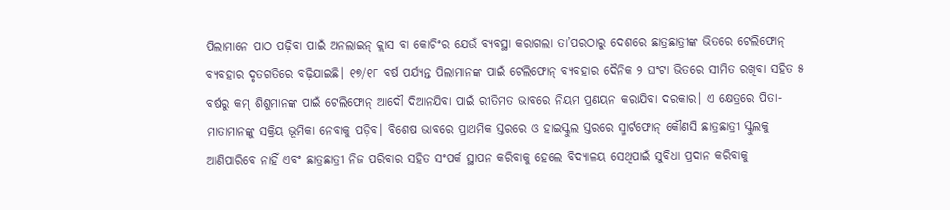ପିଲାମାନେ ପାଠ ପଢ଼ିବା ପାଇଁ ଅନଲାଇନ୍ କ୍ଲାସ ବା କୋଚିଂର ଯେଉଁ ବ୍ୟବସ୍ଥା କରାଗଲା ତା’ପରଠାରୁ ଦେଶରେ ଛାତ୍ରଛାତ୍ରୀଙ୍କ ଭିତରେ ଟେଲିଫୋନ୍ ବ୍ୟବହାର ଦୃତଗତିରେ ବଢ଼ିଯାଇଛି। ୧୭/୧୮ ବର୍ଷ ପର୍ଯ୍ୟନ୍ତ ପିଲାମାନଙ୍କ ପାଇଁ ଟେଲିଫୋନ୍ ବ୍ୟବହାର ଦୈନିକ ୨ ଘଂଟା ଭିତରେ ସୀମିତ ରଖିବା ସହିତ ୫ ବର୍ଷରୁ କମ୍ ଶିଶୁମାନଙ୍କ ପାଇଁ ଟେଲିଫୋନ୍ ଆଦୌ ଦିଆନଯିବା ପାଇଁ ରୀତିମତ ଭାବରେ ନିୟମ ପ୍ରଣୟନ କରାଯିବା ଦରକାର। ଏ କ୍ଷେତ୍ରରେ ପିତା-ମାତାମାନଙ୍କୁ ସକ୍ରିୟ ଭୂମିକା ନେବାକୁ ପଡ଼ିବ। ବିଶେଷ ଭାବରେ ପ୍ରାଥମିକ ସ୍ତରରେ ଓ ହାଇସ୍କୁଲ ସ୍ତରରେ ସ୍ମାର୍ଟଫୋନ୍ କୌଣସି ଛାତ୍ରଛାତ୍ରୀ ସ୍କୁଲକୁ ଆଣିପାରିବେ ନାହିଁ ଏବଂ ଛାତ୍ରଛାତ୍ରୀ ନିଜ ପରିବାର ସହିତ ସଂପର୍କ ସ୍ଥାପନ କରିବାକୁ ହେଲେ ବିଦ୍ୟାଳୟ ସେଥିପାଇଁ ସୁବିଧା ପ୍ରଦାନ କରିବାକୁ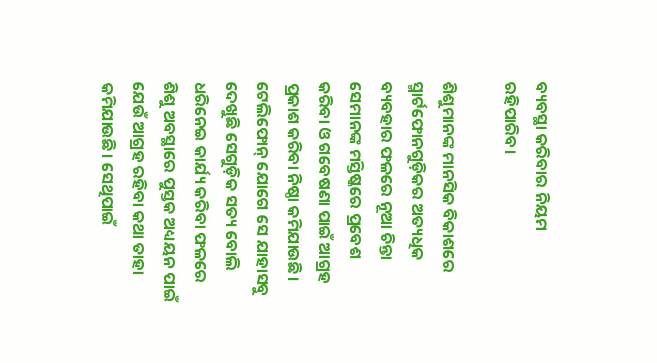ବ୍ୟବସ୍ଥା କରିବାର ନିୟମ ରହିପାରିବ।

ଶିଶୁମାନଙ୍କ ମାନସିକ ବିକାଶରେ ସ୍ମାର୍ଟଫୋନଗୁଡ଼ିକର ଅତ୍ୟଧିକ ବ୍ୟବହାର ଫଳରେ ନୂଆ ଚିନ୍ତା ସେମାନଙ୍କ ମସ୍ତିଷ୍କରେ ପ୍ରବେଶ କରିବା ଓ ଗବେଷଣା ପାଇଁ ଆଗ୍ରହ ପ୍ରକାଶ କରିବା ନିଷ୍ଠା କମିଯାଉଛି। ଟେଲିଫୋନ୍ ଯୋଗେ ସେ ଯାହାସବୁ ଦେଖୁଛି ସେଗୁଡ଼ିକ ସତ୍ୟ ବୋଲି ଧରିନେଇ କାର୍ଯ୍ୟ କରିବା ଫଳରେ ଶିଶୁ ଅବସ୍ଥାରେ ପୁସ୍ତକ ଅଧ୍ୟୟନ ପାଇଁ ଯେଉଁ ଆଗ୍ରହ ରହିବା କଥା ତାହା କମିଯାଉଛି। ସେଥିପାଇଁ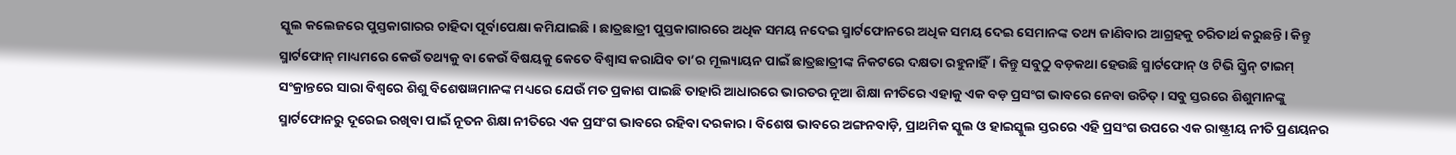ସ୍କୁଲ କଲେଜରେ ପୁସ୍ତକାଗାରର ଚାହିଦା ପୂର୍ବାପେକ୍ଷା କମିଯାଇଛି। ଛାତ୍ରଛାତ୍ରୀ ପୁସ୍ତକାଗାରରେ ଅଧିକ ସମୟ ନଦେଇ ସ୍ମାର୍ଟଫୋନରେ ଅଧିକ ସମୟ ଦେଇ ସେମାନଙ୍କ ତଥ୍ୟ ଜାଣିବାର ଆଗ୍ରହକୁ ଚରିତାର୍ଥ କରୁଛନ୍ତି। କିନ୍ତୁ ସ୍ମାର୍ଟଫୋନ୍ ମାଧ୍ୟମରେ କେଉଁ ତଥ୍ୟକୁ ବା କେଉଁ ବିଷୟକୁ କେତେ ବିଶ୍ୱାସ କରାଯିବ ତା’ର ମୂଲ୍ୟାୟନ ପାଇଁ ଛାତ୍ରଛାତ୍ରୀଙ୍କ ନିକଟରେ ଦକ୍ଷତା ରହୁନାହିଁ। କିନ୍ତୁ ସବୁଠୁ ବଡ଼କଥା ହେଉଛି ସ୍ମାର୍ଟଫୋନ୍ ଓ ଟିଭି ସ୍କ୍ରିନ୍ ଟାଇମ୍ ସଂକ୍ରାନ୍ତରେ ସାରା ବିଶ୍ୱରେ ଶିଶୁ ବିଶେଷଜ୍ଞମାନଙ୍କ ମଧ୍ୟରେ ଯେଉଁ ମତ ପ୍ରକାଶ ପାଇଛି ତାହାରି ଆଧାରରେ ଭାରତର ନୂଆ ଶିକ୍ଷା ନୀତିରେ ଏହାକୁ ଏକ ବଡ଼ ପ୍ରସଂଗ ଭାବରେ ନେବା ଉଚିତ୍। ସବୁ ସ୍ତରରେ ଶିଶୁମାନଙ୍କୁ ସ୍ମାର୍ଟଫୋନରୁ ଦୂରେଇ ରଖିବା ପାଇଁ ନୂତନ ଶିକ୍ଷା ନୀତିରେ ଏକ ପ୍ରସଂଗ ଭାବରେ ରହିବା ଦରକାର। ବିଶେଷ ଭାବରେ ଅଙ୍ଗନବାଡ଼ି, ପ୍ରାଥମିକ ସ୍କୁଲ ଓ ହାଇସ୍କୁଲ ସ୍ତରରେ ଏହି ପ୍ରସଂଗ ଉପରେ ଏକ ରାଷ୍ଟ୍ରୀୟ ନୀତି ପ୍ରଣୟନର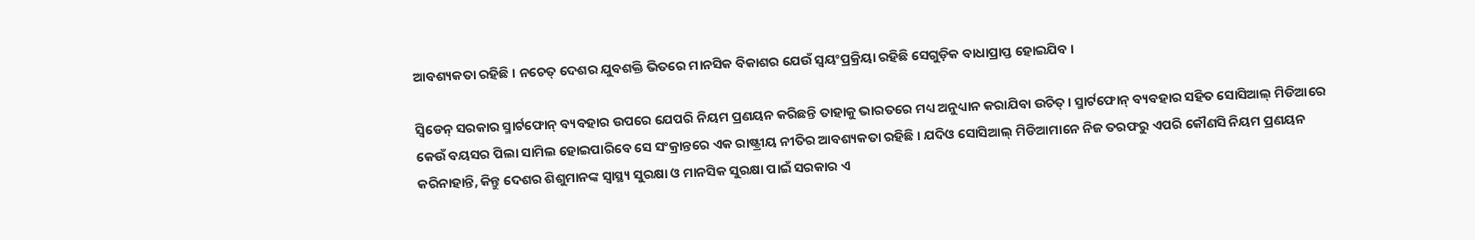ଆବଶ୍ୟକତା ରହିଛି। ନଚେତ୍ ଦେଶର ଯୁବଶକ୍ତି ଭିତରେ ମାନସିକ ବିକାଶର ଯେଉଁ ସ୍ୱୟଂପ୍ରକ୍ରିୟା ରହିଛି ସେଗୁଡ଼ିକ ବାଧାପ୍ରାପ୍ତ ହୋଇଯିବ।

ସ୍ୱିଡେନ୍ ସରକାର ସ୍ମାର୍ଟଫୋନ୍ ବ୍ୟବହାର ଉପରେ ଯେପରି ନିୟମ ପ୍ରଣୟନ କରିଛନ୍ତି ତାହାକୁ ଭାରତରେ ମଧ୍ୟ ଅନୁଧ୍ୟାନ କରାଯିବା ଉଚିତ୍। ସ୍ମାର୍ଟଫୋନ୍ ବ୍ୟବହାର ସହିତ ସୋସିଆଲ୍ ମିଡିଆରେ କେଉଁ ବୟସର ପିଲା ସାମିଲ ହୋଇପାରିବେ ସେ ସଂକ୍ରାନ୍ତରେ ଏକ ରାଷ୍ଟ୍ରୀୟ ନୀତିର ଆବଶ୍ୟକତା ରହିଛି। ଯଦିଓ ସୋସିଆଲ୍ ମିଡିଆମାନେ ନିଜ ତରଫରୁ ଏପରି କୌଣସି ନିୟମ ପ୍ରଣୟନ କରିନାହାନ୍ତି, କିନ୍ତୁ ଦେଶର ଶିଶୁମାନଙ୍କ ସ୍ୱାସ୍ଥ୍ୟ ସୁରକ୍ଷା ଓ ମାନସିକ ସୁରକ୍ଷା ପାଇଁ ସରକାର ଏ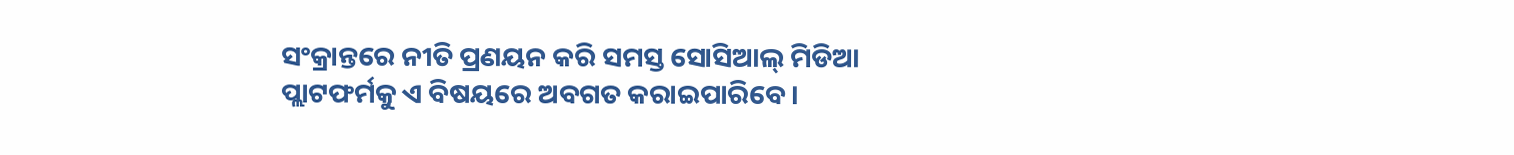ସଂକ୍ରାନ୍ତରେ ନୀତି ପ୍ରଣୟନ କରି ସମସ୍ତ ସୋସିଆଲ୍ ମିଡିଆ ପ୍ଲାଟଫର୍ମକୁ ଏ ବିଷୟରେ ଅବଗତ କରାଇପାରିବେ।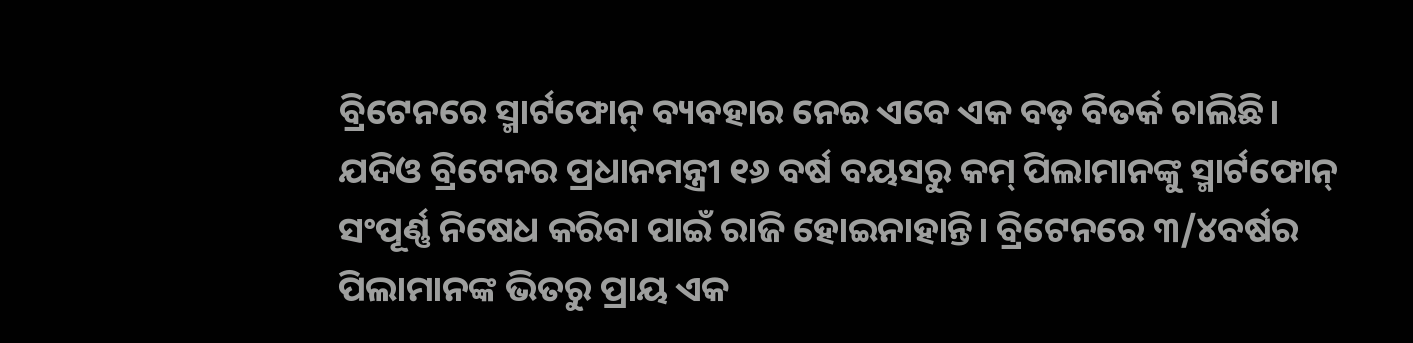ବ୍ରିଟେନରେ ସ୍ମାର୍ଟଫୋନ୍ ବ୍ୟବହାର ନେଇ ଏବେ ଏକ ବଡ଼ ବିତର୍କ ଚାଲିଛି। ଯଦିଓ ବ୍ରିଟେନର ପ୍ରଧାନମନ୍ତ୍ରୀ ୧୬ ବର୍ଷ ବୟସରୁ କମ୍ ପିଲାମାନଙ୍କୁ ସ୍ମାର୍ଟଫୋନ୍ ସଂପୂର୍ଣ୍ଣ ନିଷେଧ କରିବା ପାଇଁ ରାଜି ହୋଇନାହାନ୍ତି। ବ୍ରିଟେନରେ ୩/୪ବର୍ଷର ପିଲାମାନଙ୍କ ଭିତରୁ ପ୍ରାୟ ଏକ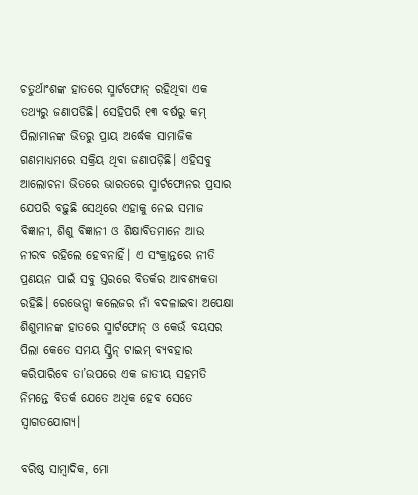ଚତୁର୍ଥାଂଶଙ୍କ ହାତରେ ସ୍ମାର୍ଟଫୋନ୍ ରହିଥିବା ଏକ ତଥ୍ୟରୁ ଜଣାପଡିଛି। ସେହିପରି ୧୩ ବର୍ଷରୁ କମ୍ ପିଲାମାନଙ୍କ ଭିତରୁ ପ୍ରାୟ ଅର୍ଦ୍ଧେକ ସାମାଜିକ ଗଣମାଧ୍ୟମରେ ସକ୍ରିୟ ଥିବା ଜଣାପଡ଼ିଛି। ଏହିସବୁ ଆଲୋଚନା ଭିତରେ ଭାରତରେ ସ୍ମାର୍ଟଫୋନର ପ୍ରସାର ଯେପରି ବଢ଼ୁଛି ସେଥିରେ ଏହାକୁ ନେଇ ସମାଜ ବିଜ୍ଞାନୀ, ଶିଶୁ ବିଜ୍ଞାନୀ ଓ ଶିକ୍ଷାବିତମାନେ ଆଉ ନୀରବ ରହିଲେ ହେବନାହିଁ। ଏ ସଂକ୍ରାନ୍ତରେ ନୀତି ପ୍ରଣୟନ ପାଇଁ ସବୁ ସ୍ତରରେ ବିତର୍କର ଆବଶ୍ୟକତା ରହିଛି। ରେଭେନ୍ସା କଲେଜର ନାଁ ବଦଳାଇବା ଅପେକ୍ଷା ଶିଶୁମାନଙ୍କ ହାତରେ ସ୍ମାର୍ଟଫୋନ୍ ଓ କେଉଁ ବୟସର ପିଲା କେତେ ସମୟ ସ୍କ୍ରିନ୍ ଟାଇମ୍ ବ୍ୟବହାର କରିପାରିବେ ତା’ଉପରେ ଏକ ଜାତୀୟ ସହମତି ନିମନ୍ତେ ବିତର୍କ ଯେତେ ଅଧିକ ହେବ ସେତେ ସ୍ୱାଗତଯୋଗ୍ୟ।

ବରିଷ୍ଠ ସାମ୍ବାଦିକ, ମୋ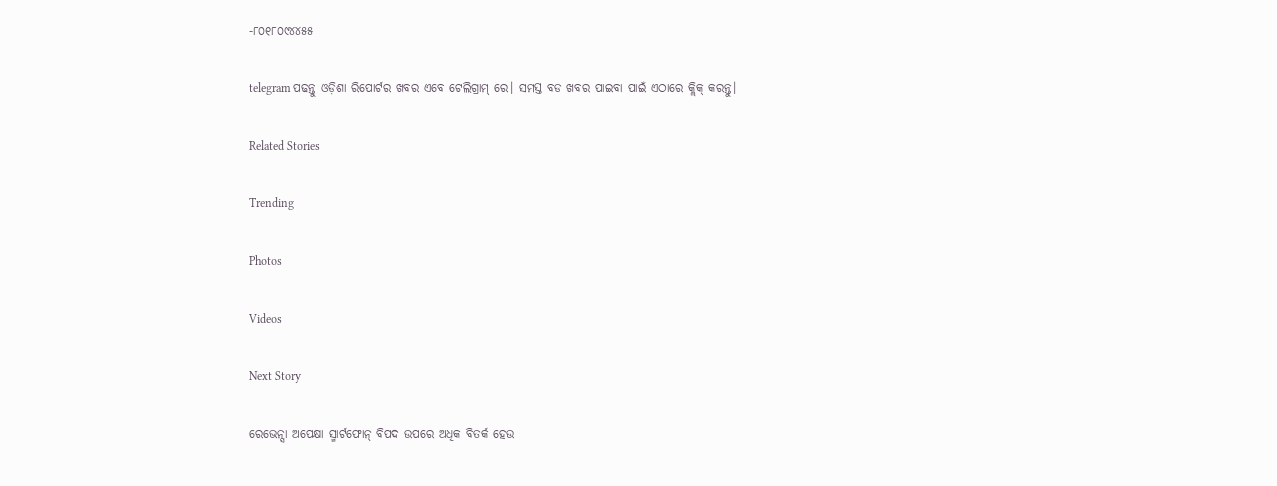-୮୦୧୮୦୯୪୪୫୫

telegram ପଢନ୍ତୁ ଓଡ଼ିଶା ରିପୋର୍ଟର ଖବର ଏବେ ଟେଲିଗ୍ରାମ୍ ରେ। ସମସ୍ତ ବଡ ଖବର ପାଇବା ପାଇଁ ଏଠାରେ କ୍ଲିକ୍ କରନ୍ତୁ।

Related Stories

Trending

Photos

Videos

Next Story

ରେଭେନ୍ସା ଅପେକ୍ଷା ସ୍ମାର୍ଟଫୋନ୍‌ ବିପଦ ଉପରେ ଅଧିକ ବିତର୍କ ହେଉ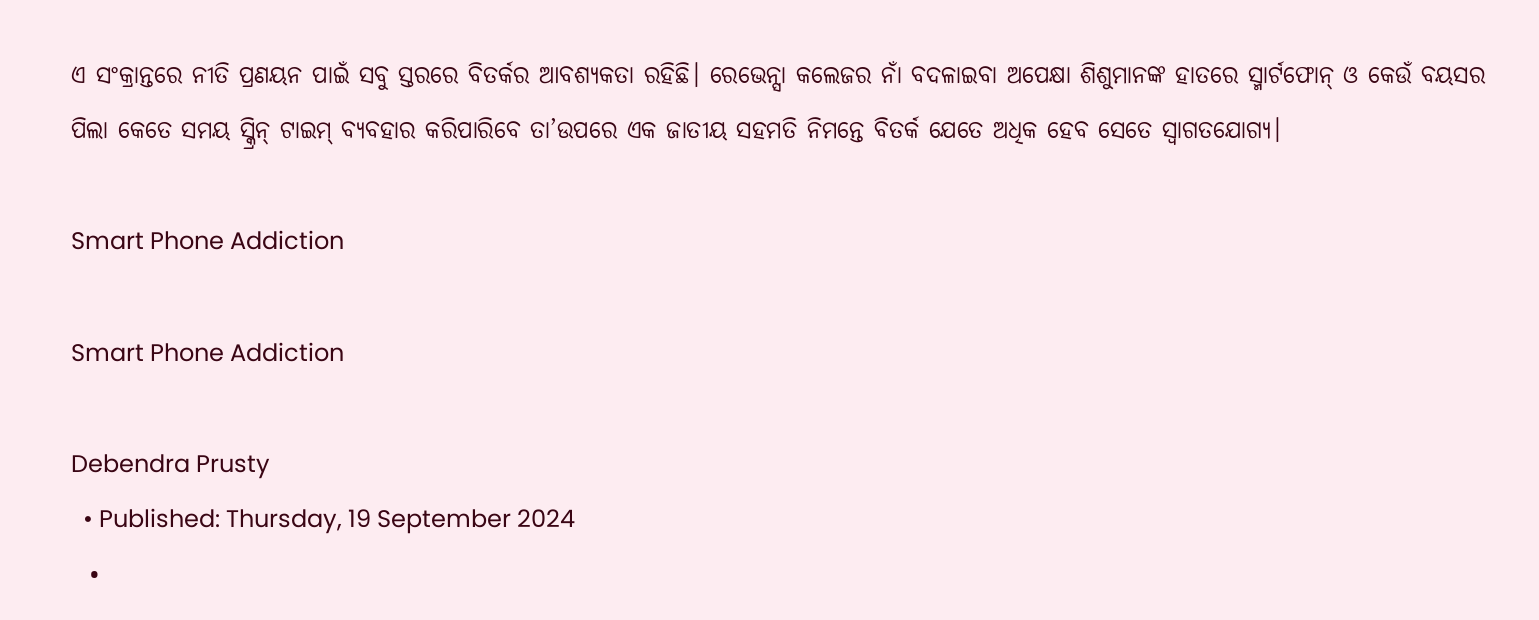ଏ ସଂକ୍ରାନ୍ତରେ ନୀତି ପ୍ରଣୟନ ପାଇଁ ସବୁ ସ୍ତରରେ ବିତର୍କର ଆବଶ୍ୟକତା ରହିଛି। ରେଭେନ୍ସା କଲେଜର ନାଁ ବଦଳାଇବା ଅପେକ୍ଷା ଶିଶୁମାନଙ୍କ ହାତରେ ସ୍ମାର୍ଟଫୋନ୍ ଓ କେଉଁ ବୟସର ପିଲା କେତେ ସମୟ ସ୍କ୍ରିନ୍ ଟାଇମ୍ ବ୍ୟବହାର କରିପାରିବେ ତା’ଉପରେ ଏକ ଜାତୀୟ ସହମତି ନିମନ୍ତେ ବିତର୍କ ଯେତେ ଅଧିକ ହେବ ସେତେ ସ୍ୱାଗତଯୋଗ୍ୟ।

Smart Phone Addiction

Smart Phone Addiction

Debendra Prusty
  • Published: Thursday, 19 September 2024
  •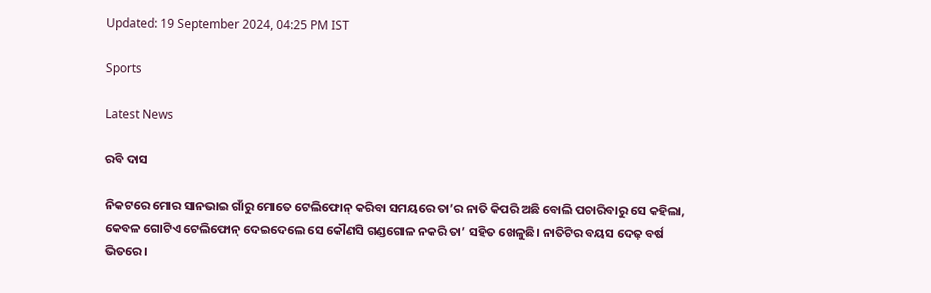Updated: 19 September 2024, 04:25 PM IST

Sports

Latest News

ରବି ଦାସ

ନିକଟରେ ମୋର ସାନଭାଇ ଗାଁରୁ ମୋତେ ଟେଲିଫୋନ୍ କରିବା ସମୟରେ ତା’ର ନାତି କିପରି ଅଛି ବୋଲି ପଚାରିବାରୁ ସେ କହିଲା, କେବଳ ଗୋଟିଏ ଟେଲିଫୋନ୍ ଦେଇଦେଲେ ସେ କୌଣସି ଗଣ୍ଡଗୋଳ ନକରି ତା’ ସହିତ ଖେଳୁଛି। ନାତିଟିର ବୟସ ଦେଢ଼ ବର୍ଷ ଭିତରେ।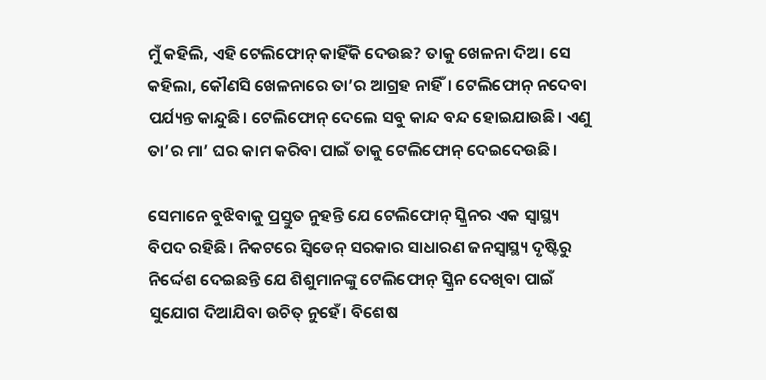ମୁଁ କହିଲି, ଏହି ଟେଲିଫୋନ୍ କାହିଁକି ଦେଉଛ? ତାକୁ ଖେଳନା ଦିଅ। ସେ କହିଲା, କୌଣସି ଖେଳନାରେ ତା’ର ଆଗ୍ରହ ନାହିଁ। ଟେଲିଫୋନ୍ ନଦେବା ପର୍ଯ୍ୟନ୍ତ କାନ୍ଦୁଛି। ଟେଲିଫୋନ୍ ଦେଲେ ସବୁ କାନ୍ଦ ବନ୍ଦ ହୋଇଯାଉଛି। ଏଣୁ ତା’ର ମା’ ଘର କାମ କରିବା ପାଇଁ ତାକୁ ଟେଲିଫୋନ୍ ଦେଇଦେଉଛି।

ସେମାନେ ବୁଝିବାକୁ ପ୍ରସ୍ତୁତ ନୁହନ୍ତି ଯେ ଟେଲିଫୋନ୍ ସ୍କ୍ରିନର ଏକ ସ୍ୱାସ୍ଥ୍ୟ ବିପଦ ରହିଛି। ନିକଟରେ ସ୍ୱିଡେନ୍ ସରକାର ସାଧାରଣ ଜନସ୍ୱାସ୍ଥ୍ୟ ଦୃଷ୍ଟିରୁ ନିର୍ଦ୍ଦେଶ ଦେଇଛନ୍ତି ଯେ ଶିଶୁମାନଙ୍କୁ ଟେଲିଫୋନ୍ ସ୍କ୍ରିନ ଦେଖିବା ପାଇଁ ସୁଯୋଗ ଦିଆଯିବା ଉଚିତ୍ ନୁହେଁ। ବିଶେଷ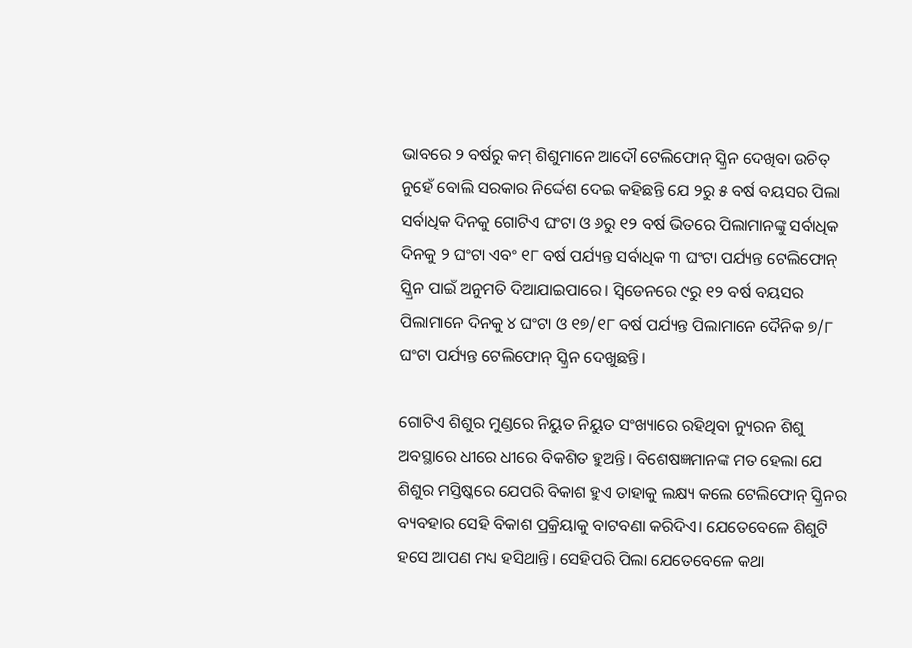ଭାବରେ ୨ ବର୍ଷରୁ କମ୍ ଶିଶୁମାନେ ଆଦୌ ଟେଲିଫୋନ୍ ସ୍କ୍ରିନ ଦେଖିବା ଉଚିତ୍ ନୁହେଁ ବୋଲି ସରକାର ନିର୍ଦ୍ଦେଶ ଦେଇ କହିଛନ୍ତି ଯେ ୨ରୁ ୫ ବର୍ଷ ବୟସର ପିଲା ସର୍ବାଧିକ ଦିନକୁ ଗୋଟିଏ ଘଂଟା ଓ ୬ରୁ ୧୨ ବର୍ଷ ଭିତରେ ପିଲାମାନଙ୍କୁ ସର୍ବାଧିକ ଦିନକୁ ୨ ଘଂଟା ଏବଂ ୧୮ ବର୍ଷ ପର୍ଯ୍ୟନ୍ତ ସର୍ବାଧିକ ୩ ଘଂଟା ପର୍ଯ୍ୟନ୍ତ ଟେଲିଫୋନ୍ ସ୍କ୍ରିନ ପାଇଁ ଅନୁମତି ଦିଆଯାଇପାରେ। ସ୍ୱିଡେନରେ ୯ରୁ ୧୨ ବର୍ଷ ବୟସର ପିଲାମାନେ ଦିନକୁ ୪ ଘଂଟା ଓ ୧୭/୧୮ ବର୍ଷ ପର୍ଯ୍ୟନ୍ତ ପିଲାମାନେ ଦୈନିକ ୭/୮ ଘଂଟା ପର୍ଯ୍ୟନ୍ତ ଟେଲିଫୋନ୍ ସ୍କ୍ରିନ ଦେଖୁଛନ୍ତି।

ଗୋଟିଏ ଶିଶୁର ମୁଣ୍ଡରେ ନିୟୁତ ନିୟୁତ ସଂଖ୍ୟାରେ ରହିଥିବା ନ୍ୟୁରନ ଶିଶୁ ଅବସ୍ଥାରେ ଧୀରେ ଧୀରେ ବିକଶିତ ହୁଅନ୍ତି। ବିଶେଷଜ୍ଞମାନଙ୍କ ମତ ହେଲା ଯେ ଶିଶୁର ମସ୍ତିଷ୍କରେ ଯେପରି ବିକାଶ ହୁଏ ତାହାକୁ ଲକ୍ଷ୍ୟ କଲେ ଟେଲିଫୋନ୍ ସ୍କ୍ରିନର ବ୍ୟବହାର ସେହି ବିକାଶ ପ୍ରକ୍ରିୟାକୁ ବାଟବଣା କରିଦିଏ। ଯେତେବେଳେ ଶିଶୁଟି ହସେ ଆପଣ ମଧ୍ୟ ହସିଥାନ୍ତି। ସେହିପରି ପିଲା ଯେତେବେଳେ କଥା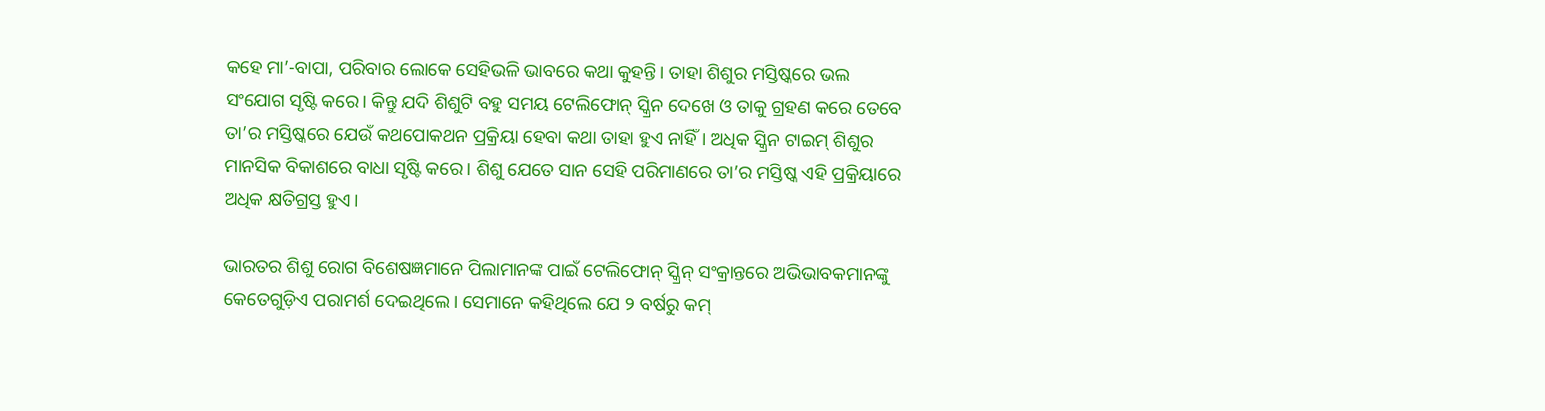କହେ ମା’-ବାପା, ପରିବାର ଲୋକେ ସେହିଭଳି ଭାବରେ କଥା କୁହନ୍ତି। ତାହା ଶିଶୁର ମସ୍ତିଷ୍କରେ ଭଲ ସଂଯୋଗ ସୃଷ୍ଟି କରେ। କିନ୍ତୁ ଯଦି ଶିଶୁଟି ବହୁ ସମୟ ଟେଲିଫୋନ୍ ସ୍କ୍ରିନ ଦେଖେ ଓ ତାକୁ ଗ୍ରହଣ କରେ ତେବେ ତା’ର ମସ୍ତିଷ୍କରେ ଯେଉଁ କଥପୋକଥନ ପ୍ରକ୍ରିୟା ହେବା କଥା ତାହା ହୁଏ ନାହିଁ। ଅଧିକ ସ୍କ୍ରିନ ଟାଇମ୍ ଶିଶୁର ମାନସିକ ବିକାଶରେ ବାଧା ସୃଷ୍ଟି କରେ। ଶିଶୁ ଯେତେ ସାନ ସେହି ପରିମାଣରେ ତା’ର ମସ୍ତିଷ୍କ ଏହି ପ୍ରକ୍ରିୟାରେ ଅଧିକ କ୍ଷତିଗ୍ରସ୍ତ ହୁଏ।

ଭାରତର ଶିଶୁ ରୋଗ ବିଶେଷଜ୍ଞମାନେ ପିଲାମାନଙ୍କ ପାଇଁ ଟେଲିଫୋନ୍ ସ୍କ୍ରିନ୍‌ ସଂକ୍ରାନ୍ତରେ ଅଭିଭାବକମାନଙ୍କୁ କେତେଗୁଡ଼ିଏ ପରାମର୍ଶ ଦେଇଥିଲେ। ସେମାନେ କହିଥିଲେ ଯେ ୨ ବର୍ଷରୁ କମ୍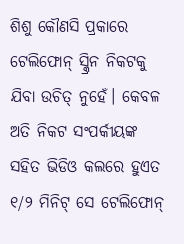ଶିଶୁ କୌଣସି ପ୍ରକାରେ ଟେଲିଫୋନ୍ ସ୍କ୍ରିନ ନିକଟକୁ ଯିବା ଉଚିତ୍ ନୁହେଁ। କେବଳ ଅତି ନିକଟ ସଂପର୍କୀୟଙ୍କ ସହିତ ଭିଡିଓ କଲରେ ହୁଏତ ୧/୨ ମିନିଟ୍ ସେ ଟେଲିଫୋନ୍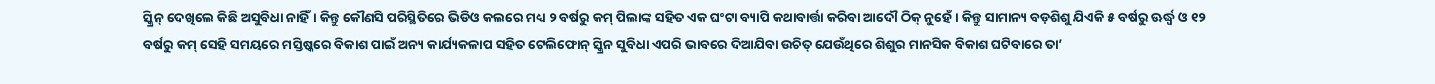ସ୍କ୍ରିନ୍ ଦେଖିଲେ କିଛି ଅସୁବିଧା ନାହିଁ। କିନ୍ତୁ କୌଣସି ପରିସ୍ଥିତିରେ ଭିଡିଓ କଲରେ ମଧ୍ୟ ୨ ବର୍ଷରୁ କମ୍ ପିଲାଙ୍କ ସହିତ ଏକ ଘଂଟା ବ୍ୟାପି କଥାବାର୍ତ୍ତା କରିବା ଆଦୌ ଠିକ୍ ନୁହେଁ। କିନ୍ତୁ ସାମାନ୍ୟ ବଡ଼ଶିଶୁ ଯିଏକି ୫ ବର୍ଷରୁ ଊର୍ଦ୍ଧ୍ୱ ଓ ୧୨ ବର୍ଷରୁ କମ୍ ସେହି ସମୟରେ ମସ୍ତିଷ୍କରେ ବିକାଶ ପାଇଁ ଅନ୍ୟ କାର୍ଯ୍ୟକଳାପ ସହିତ ଟେଲିଫୋନ୍ ସ୍କ୍ରିନ ସୁବିଧା ଏପରି ଭାବରେ ଦିଆଯିବା ଉଚିତ୍ ଯେଉଁଥିରେ ଶିଶୁର ମାନସିକ ବିକାଶ ଘଟିବାରେ ତା’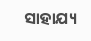ସାହାଯ୍ୟ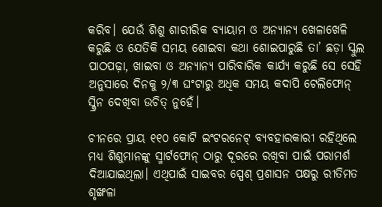କରିବ। ଯେଉଁ ଶିଶୁ ଶାରୀରିକ ବ୍ୟାୟାମ ଓ ଅନ୍ୟାନ୍ୟ ଖେଳାଖେଳି କରୁଛି ଓ ଯେତିକି ସମୟ ଶୋଇବା କଥା ଶୋଇପାରୁଛି ତା’ ଛଡ଼ା ସ୍କୁଲ ପାଠପଢ଼ା, ଖାଇବା ଓ ଅନ୍ୟାନ୍ୟ ପାରିବାରିକ କାର୍ଯ୍ୟ କରୁଛି ସେ ସେହି ଅନୁସାରେ ଦିନକୁ ୨/୩ ଘଂଟାରୁ ଅଧିକ ସମୟ କଦାପି ଟେଲିଫୋନ୍ ସ୍କ୍ରିନ ଦେଖିବା ଉଚିତ୍ ନୁହେଁ।

ଚୀନରେ ପ୍ରାୟ ୧୧୦ କୋଟି ଇଂଟରନେଟ୍ ବ୍ୟବହାରକାରୀ ରହିଥିଲେ ମଧ୍ୟ ଶିଶୁମାନଙ୍କୁ ସ୍ମାର୍ଟଫୋନ୍ ଠାରୁ ଦୂରରେ ରଖିବା ପାଇଁ ପରାମର୍ଶ ଦିଆଯାଇଥିଲା। ଏଥିପାଇଁ ସାଇବର ସ୍ପେଶ୍ ପ୍ରଶାସନ ପକ୍ଷରୁ ରୀତିମତ ଶୃଙ୍ଖଳା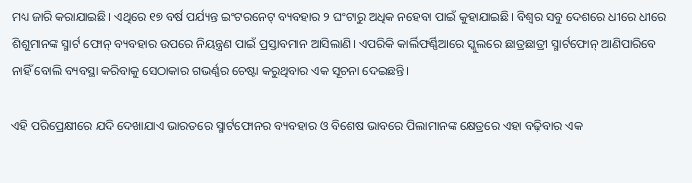ମଧ୍ୟ ଜାରି କରାଯାଇଛି। ଏଥିରେ ୧୭ ବର୍ଷ ପର୍ଯ୍ୟନ୍ତ ଇଂଟରନେଟ୍ ବ୍ୟବହାର ୨ ଘଂଟାରୁ ଅଧିକ ନହେବା ପାଇଁ କୁହାଯାଇଛି। ବିଶ୍ୱର ସବୁ ଦେଶରେ ଧୀରେ ଧୀରେ ଶିଶୁମାନଙ୍କ ସ୍ମାର୍ଟ ଫୋନ୍ ବ୍ୟବହାର ଉପରେ ନିୟନ୍ତ୍ରଣ ପାଇଁ ପ୍ରସ୍ତାବମାନ ଆସିଲାଣି। ଏପରିକି କାର୍ଲିଫର୍ଣ୍ଣିଆରେ ସ୍କୁଲରେ ଛାତ୍ରଛାତ୍ରୀ ସ୍ମାର୍ଟଫୋନ୍ ଆଣିପାରିବେ ନାହିଁ ବୋଲି ବ୍ୟବସ୍ଥା କରିବାକୁ ସେଠାକାର ଗଭର୍ଣ୍ଣର ଚେଷ୍ଟା କରୁଥିବାର ଏକ ସୂଚନା ଦେଇଛନ୍ତି।

ଏହି ପରିପ୍ରେକ୍ଷୀରେ ଯଦି ଦେଖାଯାଏ ଭାରତରେ ସ୍ମାର୍ଟଫୋନର ବ୍ୟବହାର ଓ ବିଶେଷ ଭାବରେ ପିଲାମାନଙ୍କ କ୍ଷେତ୍ରରେ ଏହା ବଢ଼ିବାର ଏକ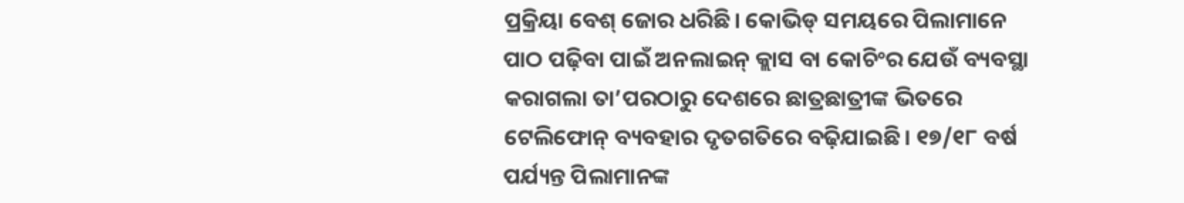ପ୍ରକ୍ରିୟା ବେଶ୍ ଜୋର ଧରିଛି। କୋଭିଡ୍ ସମୟରେ ପିଲାମାନେ ପାଠ ପଢ଼ିବା ପାଇଁ ଅନଲାଇନ୍ କ୍ଲାସ ବା କୋଚିଂର ଯେଉଁ ବ୍ୟବସ୍ଥା କରାଗଲା ତା’ପରଠାରୁ ଦେଶରେ ଛାତ୍ରଛାତ୍ରୀଙ୍କ ଭିତରେ ଟେଲିଫୋନ୍ ବ୍ୟବହାର ଦୃତଗତିରେ ବଢ଼ିଯାଇଛି। ୧୭/୧୮ ବର୍ଷ ପର୍ଯ୍ୟନ୍ତ ପିଲାମାନଙ୍କ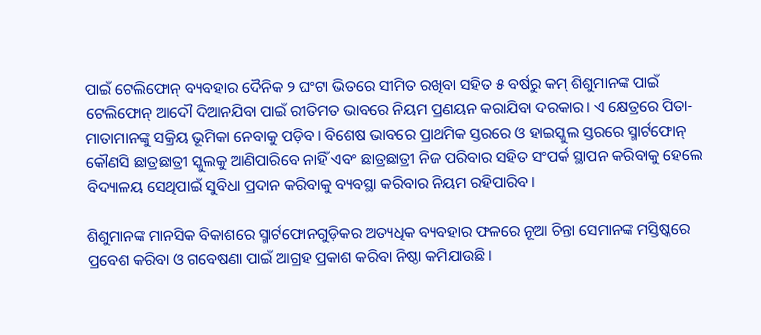ପାଇଁ ଟେଲିଫୋନ୍ ବ୍ୟବହାର ଦୈନିକ ୨ ଘଂଟା ଭିତରେ ସୀମିତ ରଖିବା ସହିତ ୫ ବର୍ଷରୁ କମ୍ ଶିଶୁମାନଙ୍କ ପାଇଁ ଟେଲିଫୋନ୍ ଆଦୌ ଦିଆନଯିବା ପାଇଁ ରୀତିମତ ଭାବରେ ନିୟମ ପ୍ରଣୟନ କରାଯିବା ଦରକାର। ଏ କ୍ଷେତ୍ରରେ ପିତା-ମାତାମାନଙ୍କୁ ସକ୍ରିୟ ଭୂମିକା ନେବାକୁ ପଡ଼ିବ। ବିଶେଷ ଭାବରେ ପ୍ରାଥମିକ ସ୍ତରରେ ଓ ହାଇସ୍କୁଲ ସ୍ତରରେ ସ୍ମାର୍ଟଫୋନ୍ କୌଣସି ଛାତ୍ରଛାତ୍ରୀ ସ୍କୁଲକୁ ଆଣିପାରିବେ ନାହିଁ ଏବଂ ଛାତ୍ରଛାତ୍ରୀ ନିଜ ପରିବାର ସହିତ ସଂପର୍କ ସ୍ଥାପନ କରିବାକୁ ହେଲେ ବିଦ୍ୟାଳୟ ସେଥିପାଇଁ ସୁବିଧା ପ୍ରଦାନ କରିବାକୁ ବ୍ୟବସ୍ଥା କରିବାର ନିୟମ ରହିପାରିବ।

ଶିଶୁମାନଙ୍କ ମାନସିକ ବିକାଶରେ ସ୍ମାର୍ଟଫୋନଗୁଡ଼ିକର ଅତ୍ୟଧିକ ବ୍ୟବହାର ଫଳରେ ନୂଆ ଚିନ୍ତା ସେମାନଙ୍କ ମସ୍ତିଷ୍କରେ ପ୍ରବେଶ କରିବା ଓ ଗବେଷଣା ପାଇଁ ଆଗ୍ରହ ପ୍ରକାଶ କରିବା ନିଷ୍ଠା କମିଯାଉଛି।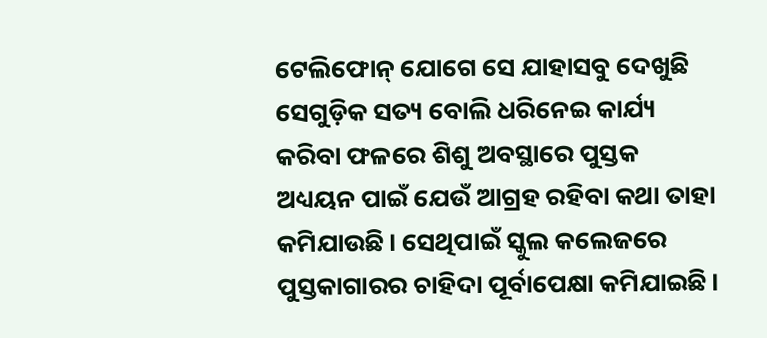ଟେଲିଫୋନ୍ ଯୋଗେ ସେ ଯାହାସବୁ ଦେଖୁଛି ସେଗୁଡ଼ିକ ସତ୍ୟ ବୋଲି ଧରିନେଇ କାର୍ଯ୍ୟ କରିବା ଫଳରେ ଶିଶୁ ଅବସ୍ଥାରେ ପୁସ୍ତକ ଅଧ୍ୟୟନ ପାଇଁ ଯେଉଁ ଆଗ୍ରହ ରହିବା କଥା ତାହା କମିଯାଉଛି। ସେଥିପାଇଁ ସ୍କୁଲ କଲେଜରେ ପୁସ୍ତକାଗାରର ଚାହିଦା ପୂର୍ବାପେକ୍ଷା କମିଯାଇଛି।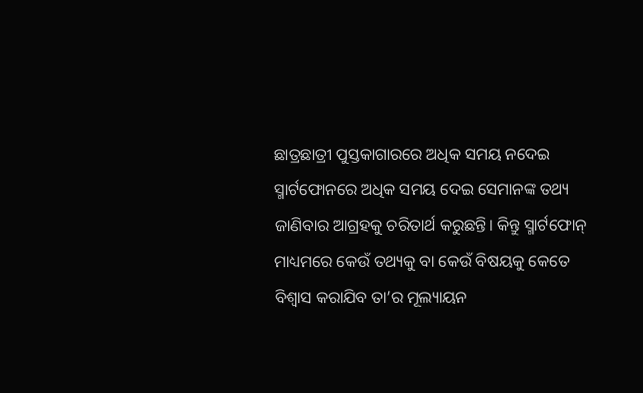ଛାତ୍ରଛାତ୍ରୀ ପୁସ୍ତକାଗାରରେ ଅଧିକ ସମୟ ନଦେଇ ସ୍ମାର୍ଟଫୋନରେ ଅଧିକ ସମୟ ଦେଇ ସେମାନଙ୍କ ତଥ୍ୟ ଜାଣିବାର ଆଗ୍ରହକୁ ଚରିତାର୍ଥ କରୁଛନ୍ତି। କିନ୍ତୁ ସ୍ମାର୍ଟଫୋନ୍ ମାଧ୍ୟମରେ କେଉଁ ତଥ୍ୟକୁ ବା କେଉଁ ବିଷୟକୁ କେତେ ବିଶ୍ୱାସ କରାଯିବ ତା’ର ମୂଲ୍ୟାୟନ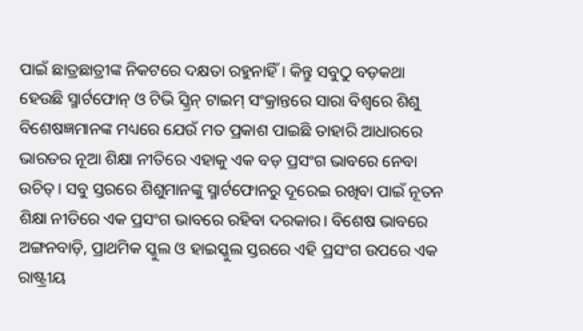ପାଇଁ ଛାତ୍ରଛାତ୍ରୀଙ୍କ ନିକଟରେ ଦକ୍ଷତା ରହୁନାହିଁ। କିନ୍ତୁ ସବୁଠୁ ବଡ଼କଥା ହେଉଛି ସ୍ମାର୍ଟଫୋନ୍ ଓ ଟିଭି ସ୍କ୍ରିନ୍ ଟାଇମ୍ ସଂକ୍ରାନ୍ତରେ ସାରା ବିଶ୍ୱରେ ଶିଶୁ ବିଶେଷଜ୍ଞମାନଙ୍କ ମଧ୍ୟରେ ଯେଉଁ ମତ ପ୍ରକାଶ ପାଇଛି ତାହାରି ଆଧାରରେ ଭାରତର ନୂଆ ଶିକ୍ଷା ନୀତିରେ ଏହାକୁ ଏକ ବଡ଼ ପ୍ରସଂଗ ଭାବରେ ନେବା ଉଚିତ୍। ସବୁ ସ୍ତରରେ ଶିଶୁମାନଙ୍କୁ ସ୍ମାର୍ଟଫୋନରୁ ଦୂରେଇ ରଖିବା ପାଇଁ ନୂତନ ଶିକ୍ଷା ନୀତିରେ ଏକ ପ୍ରସଂଗ ଭାବରେ ରହିବା ଦରକାର। ବିଶେଷ ଭାବରେ ଅଙ୍ଗନବାଡ଼ି, ପ୍ରାଥମିକ ସ୍କୁଲ ଓ ହାଇସ୍କୁଲ ସ୍ତରରେ ଏହି ପ୍ରସଂଗ ଉପରେ ଏକ ରାଷ୍ଟ୍ରୀୟ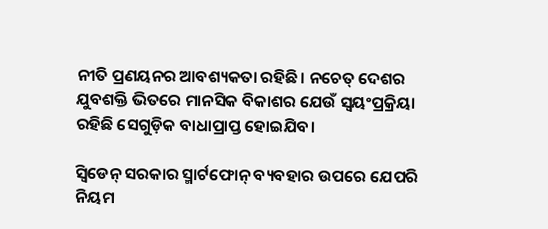ନୀତି ପ୍ରଣୟନର ଆବଶ୍ୟକତା ରହିଛି। ନଚେତ୍ ଦେଶର ଯୁବଶକ୍ତି ଭିତରେ ମାନସିକ ବିକାଶର ଯେଉଁ ସ୍ୱୟଂପ୍ରକ୍ରିୟା ରହିଛି ସେଗୁଡ଼ିକ ବାଧାପ୍ରାପ୍ତ ହୋଇଯିବ।

ସ୍ୱିଡେନ୍ ସରକାର ସ୍ମାର୍ଟଫୋନ୍ ବ୍ୟବହାର ଉପରେ ଯେପରି ନିୟମ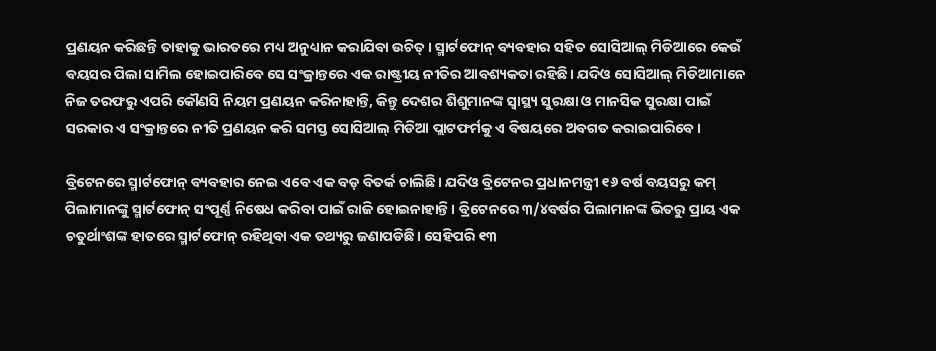ପ୍ରଣୟନ କରିଛନ୍ତି ତାହାକୁ ଭାରତରେ ମଧ୍ୟ ଅନୁଧ୍ୟାନ କରାଯିବା ଉଚିତ୍। ସ୍ମାର୍ଟଫୋନ୍ ବ୍ୟବହାର ସହିତ ସୋସିଆଲ୍ ମିଡିଆରେ କେଉଁ ବୟସର ପିଲା ସାମିଲ ହୋଇପାରିବେ ସେ ସଂକ୍ରାନ୍ତରେ ଏକ ରାଷ୍ଟ୍ରୀୟ ନୀତିର ଆବଶ୍ୟକତା ରହିଛି। ଯଦିଓ ସୋସିଆଲ୍ ମିଡିଆମାନେ ନିଜ ତରଫରୁ ଏପରି କୌଣସି ନିୟମ ପ୍ରଣୟନ କରିନାହାନ୍ତି, କିନ୍ତୁ ଦେଶର ଶିଶୁମାନଙ୍କ ସ୍ୱାସ୍ଥ୍ୟ ସୁରକ୍ଷା ଓ ମାନସିକ ସୁରକ୍ଷା ପାଇଁ ସରକାର ଏ ସଂକ୍ରାନ୍ତରେ ନୀତି ପ୍ରଣୟନ କରି ସମସ୍ତ ସୋସିଆଲ୍ ମିଡିଆ ପ୍ଲାଟଫର୍ମକୁ ଏ ବିଷୟରେ ଅବଗତ କରାଇପାରିବେ।

ବ୍ରିଟେନରେ ସ୍ମାର୍ଟଫୋନ୍ ବ୍ୟବହାର ନେଇ ଏବେ ଏକ ବଡ଼ ବିତର୍କ ଚାଲିଛି। ଯଦିଓ ବ୍ରିଟେନର ପ୍ରଧାନମନ୍ତ୍ରୀ ୧୬ ବର୍ଷ ବୟସରୁ କମ୍ ପିଲାମାନଙ୍କୁ ସ୍ମାର୍ଟଫୋନ୍ ସଂପୂର୍ଣ୍ଣ ନିଷେଧ କରିବା ପାଇଁ ରାଜି ହୋଇନାହାନ୍ତି। ବ୍ରିଟେନରେ ୩/୪ବର୍ଷର ପିଲାମାନଙ୍କ ଭିତରୁ ପ୍ରାୟ ଏକ ଚତୁର୍ଥାଂଶଙ୍କ ହାତରେ ସ୍ମାର୍ଟଫୋନ୍ ରହିଥିବା ଏକ ତଥ୍ୟରୁ ଜଣାପଡିଛି। ସେହିପରି ୧୩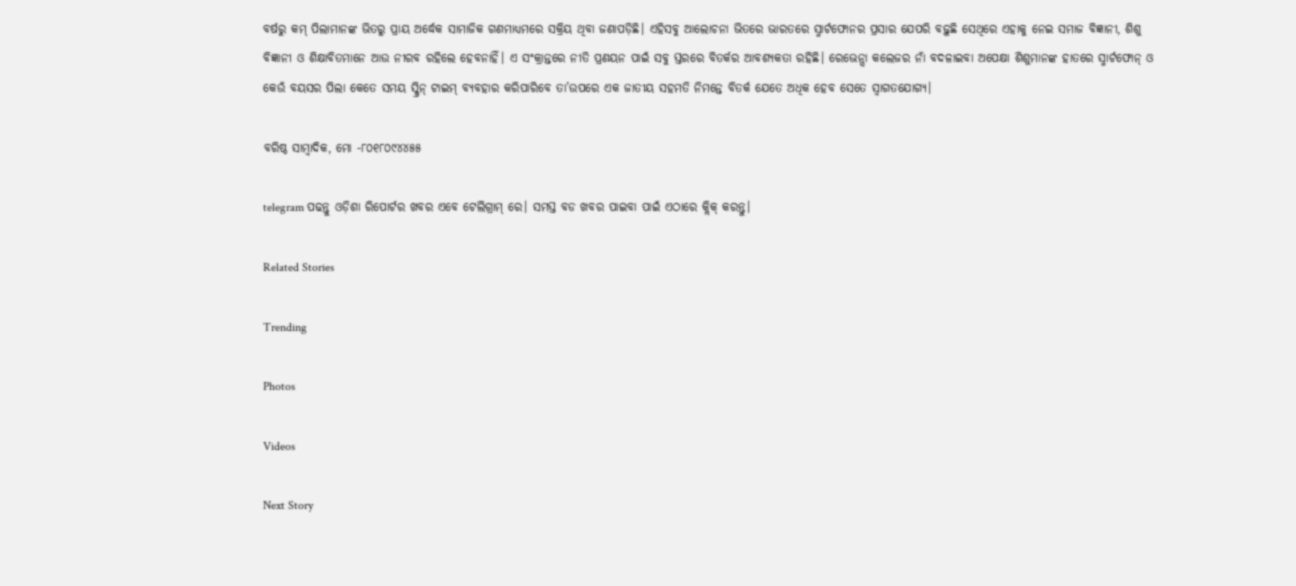ବର୍ଷରୁ କମ୍ ପିଲାମାନଙ୍କ ଭିତରୁ ପ୍ରାୟ ଅର୍ଦ୍ଧେକ ସାମାଜିକ ଗଣମାଧ୍ୟମରେ ସକ୍ରିୟ ଥିବା ଜଣାପଡ଼ିଛି। ଏହିସବୁ ଆଲୋଚନା ଭିତରେ ଭାରତରେ ସ୍ମାର୍ଟଫୋନର ପ୍ରସାର ଯେପରି ବଢ଼ୁଛି ସେଥିରେ ଏହାକୁ ନେଇ ସମାଜ ବିଜ୍ଞାନୀ, ଶିଶୁ ବିଜ୍ଞାନୀ ଓ ଶିକ୍ଷାବିତମାନେ ଆଉ ନୀରବ ରହିଲେ ହେବନାହିଁ। ଏ ସଂକ୍ରାନ୍ତରେ ନୀତି ପ୍ରଣୟନ ପାଇଁ ସବୁ ସ୍ତରରେ ବିତର୍କର ଆବଶ୍ୟକତା ରହିଛି। ରେଭେନ୍ସା କଲେଜର ନାଁ ବଦଳାଇବା ଅପେକ୍ଷା ଶିଶୁମାନଙ୍କ ହାତରେ ସ୍ମାର୍ଟଫୋନ୍ ଓ କେଉଁ ବୟସର ପିଲା କେତେ ସମୟ ସ୍କ୍ରିନ୍ ଟାଇମ୍ ବ୍ୟବହାର କରିପାରିବେ ତା’ଉପରେ ଏକ ଜାତୀୟ ସହମତି ନିମନ୍ତେ ବିତର୍କ ଯେତେ ଅଧିକ ହେବ ସେତେ ସ୍ୱାଗତଯୋଗ୍ୟ।

ବରିଷ୍ଠ ସାମ୍ବାଦିକ, ମୋ -୮୦୧୮୦୯୪୪୫୫

telegram ପଢନ୍ତୁ ଓଡ଼ିଶା ରିପୋର୍ଟର ଖବର ଏବେ ଟେଲିଗ୍ରାମ୍ ରେ। ସମସ୍ତ ବଡ ଖବର ପାଇବା ପାଇଁ ଏଠାରେ କ୍ଲିକ୍ କରନ୍ତୁ।

Related Stories

Trending

Photos

Videos

Next Story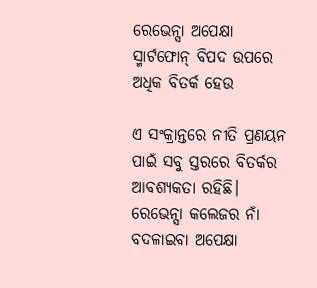ରେଭେନ୍ସା ଅପେକ୍ଷା ସ୍ମାର୍ଟଫୋନ୍‌ ବିପଦ ଉପରେ ଅଧିକ ବିତର୍କ ହେଉ

ଏ ସଂକ୍ରାନ୍ତରେ ନୀତି ପ୍ରଣୟନ ପାଇଁ ସବୁ ସ୍ତରରେ ବିତର୍କର ଆବଶ୍ୟକତା ରହିଛି। ରେଭେନ୍ସା କଲେଜର ନାଁ ବଦଳାଇବା ଅପେକ୍ଷା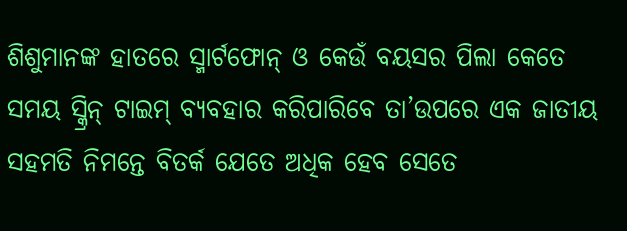ଶିଶୁମାନଙ୍କ ହାତରେ ସ୍ମାର୍ଟଫୋନ୍ ଓ କେଉଁ ବୟସର ପିଲା କେତେ ସମୟ ସ୍କ୍ରିନ୍ ଟାଇମ୍ ବ୍ୟବହାର କରିପାରିବେ ତା’ଉପରେ ଏକ ଜାତୀୟ ସହମତି ନିମନ୍ତେ ବିତର୍କ ଯେତେ ଅଧିକ ହେବ ସେତେ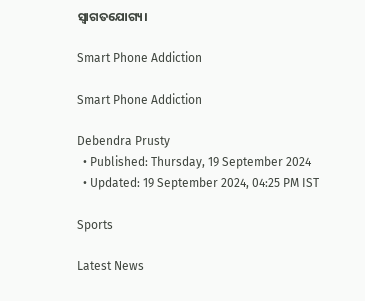ସ୍ୱାଗତଯୋଗ୍ୟ।

Smart Phone Addiction

Smart Phone Addiction

Debendra Prusty
  • Published: Thursday, 19 September 2024
  • Updated: 19 September 2024, 04:25 PM IST

Sports

Latest News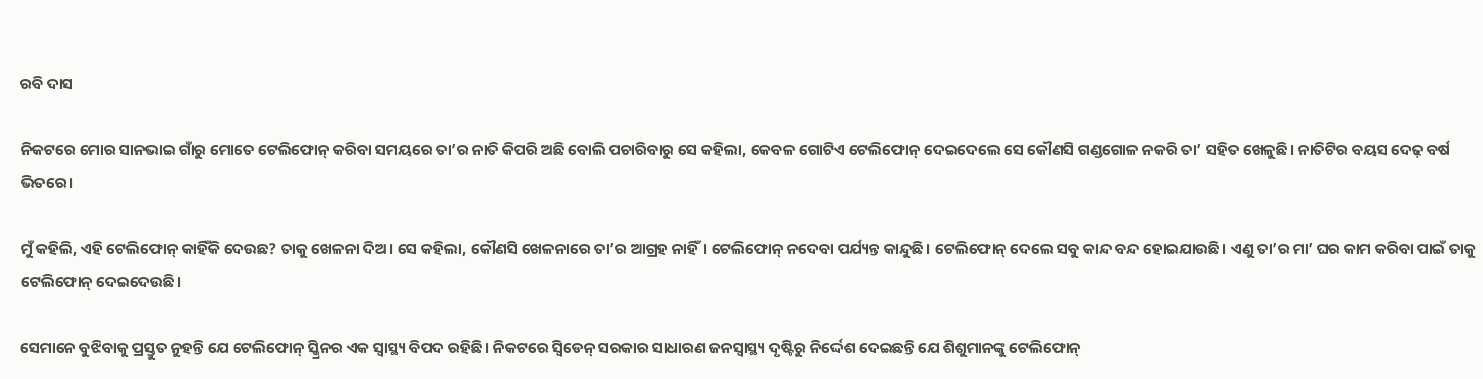ରବି ଦାସ

ନିକଟରେ ମୋର ସାନଭାଇ ଗାଁରୁ ମୋତେ ଟେଲିଫୋନ୍ କରିବା ସମୟରେ ତା’ର ନାତି କିପରି ଅଛି ବୋଲି ପଚାରିବାରୁ ସେ କହିଲା, କେବଳ ଗୋଟିଏ ଟେଲିଫୋନ୍ ଦେଇଦେଲେ ସେ କୌଣସି ଗଣ୍ଡଗୋଳ ନକରି ତା’ ସହିତ ଖେଳୁଛି। ନାତିଟିର ବୟସ ଦେଢ଼ ବର୍ଷ ଭିତରେ।

ମୁଁ କହିଲି, ଏହି ଟେଲିଫୋନ୍ କାହିଁକି ଦେଉଛ? ତାକୁ ଖେଳନା ଦିଅ। ସେ କହିଲା, କୌଣସି ଖେଳନାରେ ତା’ର ଆଗ୍ରହ ନାହିଁ। ଟେଲିଫୋନ୍ ନଦେବା ପର୍ଯ୍ୟନ୍ତ କାନ୍ଦୁଛି। ଟେଲିଫୋନ୍ ଦେଲେ ସବୁ କାନ୍ଦ ବନ୍ଦ ହୋଇଯାଉଛି। ଏଣୁ ତା’ର ମା’ ଘର କାମ କରିବା ପାଇଁ ତାକୁ ଟେଲିଫୋନ୍ ଦେଇଦେଉଛି।

ସେମାନେ ବୁଝିବାକୁ ପ୍ରସ୍ତୁତ ନୁହନ୍ତି ଯେ ଟେଲିଫୋନ୍ ସ୍କ୍ରିନର ଏକ ସ୍ୱାସ୍ଥ୍ୟ ବିପଦ ରହିଛି। ନିକଟରେ ସ୍ୱିଡେନ୍ ସରକାର ସାଧାରଣ ଜନସ୍ୱାସ୍ଥ୍ୟ ଦୃଷ୍ଟିରୁ ନିର୍ଦ୍ଦେଶ ଦେଇଛନ୍ତି ଯେ ଶିଶୁମାନଙ୍କୁ ଟେଲିଫୋନ୍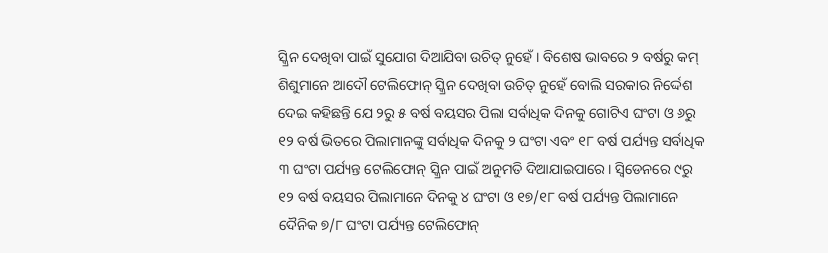ସ୍କ୍ରିନ ଦେଖିବା ପାଇଁ ସୁଯୋଗ ଦିଆଯିବା ଉଚିତ୍ ନୁହେଁ। ବିଶେଷ ଭାବରେ ୨ ବର୍ଷରୁ କମ୍ ଶିଶୁମାନେ ଆଦୌ ଟେଲିଫୋନ୍ ସ୍କ୍ରିନ ଦେଖିବା ଉଚିତ୍ ନୁହେଁ ବୋଲି ସରକାର ନିର୍ଦ୍ଦେଶ ଦେଇ କହିଛନ୍ତି ଯେ ୨ରୁ ୫ ବର୍ଷ ବୟସର ପିଲା ସର୍ବାଧିକ ଦିନକୁ ଗୋଟିଏ ଘଂଟା ଓ ୬ରୁ ୧୨ ବର୍ଷ ଭିତରେ ପିଲାମାନଙ୍କୁ ସର୍ବାଧିକ ଦିନକୁ ୨ ଘଂଟା ଏବଂ ୧୮ ବର୍ଷ ପର୍ଯ୍ୟନ୍ତ ସର୍ବାଧିକ ୩ ଘଂଟା ପର୍ଯ୍ୟନ୍ତ ଟେଲିଫୋନ୍ ସ୍କ୍ରିନ ପାଇଁ ଅନୁମତି ଦିଆଯାଇପାରେ। ସ୍ୱିଡେନରେ ୯ରୁ ୧୨ ବର୍ଷ ବୟସର ପିଲାମାନେ ଦିନକୁ ୪ ଘଂଟା ଓ ୧୭/୧୮ ବର୍ଷ ପର୍ଯ୍ୟନ୍ତ ପିଲାମାନେ ଦୈନିକ ୭/୮ ଘଂଟା ପର୍ଯ୍ୟନ୍ତ ଟେଲିଫୋନ୍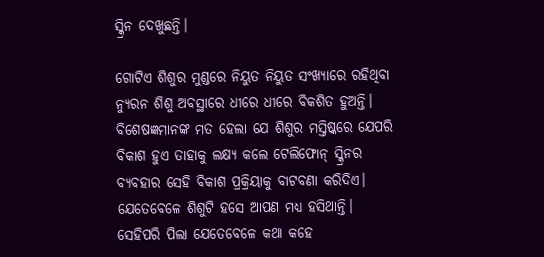ସ୍କ୍ରିନ ଦେଖୁଛନ୍ତି।

ଗୋଟିଏ ଶିଶୁର ମୁଣ୍ଡରେ ନିୟୁତ ନିୟୁତ ସଂଖ୍ୟାରେ ରହିଥିବା ନ୍ୟୁରନ ଶିଶୁ ଅବସ୍ଥାରେ ଧୀରେ ଧୀରେ ବିକଶିତ ହୁଅନ୍ତି। ବିଶେଷଜ୍ଞମାନଙ୍କ ମତ ହେଲା ଯେ ଶିଶୁର ମସ୍ତିଷ୍କରେ ଯେପରି ବିକାଶ ହୁଏ ତାହାକୁ ଲକ୍ଷ୍ୟ କଲେ ଟେଲିଫୋନ୍ ସ୍କ୍ରିନର ବ୍ୟବହାର ସେହି ବିକାଶ ପ୍ରକ୍ରିୟାକୁ ବାଟବଣା କରିଦିଏ। ଯେତେବେଳେ ଶିଶୁଟି ହସେ ଆପଣ ମଧ୍ୟ ହସିଥାନ୍ତି। ସେହିପରି ପିଲା ଯେତେବେଳେ କଥା କହେ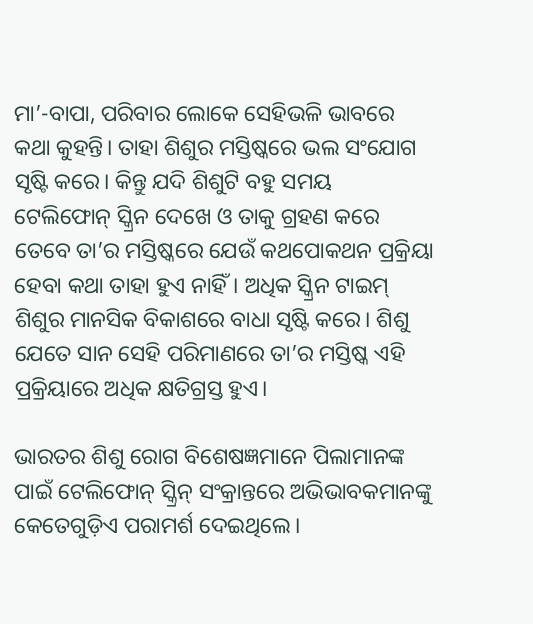ମା’-ବାପା, ପରିବାର ଲୋକେ ସେହିଭଳି ଭାବରେ କଥା କୁହନ୍ତି। ତାହା ଶିଶୁର ମସ୍ତିଷ୍କରେ ଭଲ ସଂଯୋଗ ସୃଷ୍ଟି କରେ। କିନ୍ତୁ ଯଦି ଶିଶୁଟି ବହୁ ସମୟ ଟେଲିଫୋନ୍ ସ୍କ୍ରିନ ଦେଖେ ଓ ତାକୁ ଗ୍ରହଣ କରେ ତେବେ ତା’ର ମସ୍ତିଷ୍କରେ ଯେଉଁ କଥପୋକଥନ ପ୍ରକ୍ରିୟା ହେବା କଥା ତାହା ହୁଏ ନାହିଁ। ଅଧିକ ସ୍କ୍ରିନ ଟାଇମ୍ ଶିଶୁର ମାନସିକ ବିକାଶରେ ବାଧା ସୃଷ୍ଟି କରେ। ଶିଶୁ ଯେତେ ସାନ ସେହି ପରିମାଣରେ ତା’ର ମସ୍ତିଷ୍କ ଏହି ପ୍ରକ୍ରିୟାରେ ଅଧିକ କ୍ଷତିଗ୍ରସ୍ତ ହୁଏ।

ଭାରତର ଶିଶୁ ରୋଗ ବିଶେଷଜ୍ଞମାନେ ପିଲାମାନଙ୍କ ପାଇଁ ଟେଲିଫୋନ୍ ସ୍କ୍ରିନ୍‌ ସଂକ୍ରାନ୍ତରେ ଅଭିଭାବକମାନଙ୍କୁ କେତେଗୁଡ଼ିଏ ପରାମର୍ଶ ଦେଇଥିଲେ।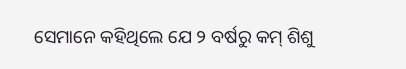ସେମାନେ କହିଥିଲେ ଯେ ୨ ବର୍ଷରୁ କମ୍ ଶିଶୁ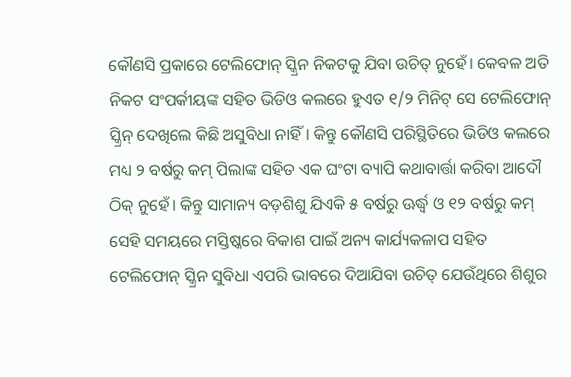କୌଣସି ପ୍ରକାରେ ଟେଲିଫୋନ୍ ସ୍କ୍ରିନ ନିକଟକୁ ଯିବା ଉଚିତ୍ ନୁହେଁ। କେବଳ ଅତି ନିକଟ ସଂପର୍କୀୟଙ୍କ ସହିତ ଭିଡିଓ କଲରେ ହୁଏତ ୧/୨ ମିନିଟ୍ ସେ ଟେଲିଫୋନ୍ ସ୍କ୍ରିନ୍ ଦେଖିଲେ କିଛି ଅସୁବିଧା ନାହିଁ। କିନ୍ତୁ କୌଣସି ପରିସ୍ଥିତିରେ ଭିଡିଓ କଲରେ ମଧ୍ୟ ୨ ବର୍ଷରୁ କମ୍ ପିଲାଙ୍କ ସହିତ ଏକ ଘଂଟା ବ୍ୟାପି କଥାବାର୍ତ୍ତା କରିବା ଆଦୌ ଠିକ୍ ନୁହେଁ। କିନ୍ତୁ ସାମାନ୍ୟ ବଡ଼ଶିଶୁ ଯିଏକି ୫ ବର୍ଷରୁ ଊର୍ଦ୍ଧ୍ୱ ଓ ୧୨ ବର୍ଷରୁ କମ୍ ସେହି ସମୟରେ ମସ୍ତିଷ୍କରେ ବିକାଶ ପାଇଁ ଅନ୍ୟ କାର୍ଯ୍ୟକଳାପ ସହିତ ଟେଲିଫୋନ୍ ସ୍କ୍ରିନ ସୁବିଧା ଏପରି ଭାବରେ ଦିଆଯିବା ଉଚିତ୍ ଯେଉଁଥିରେ ଶିଶୁର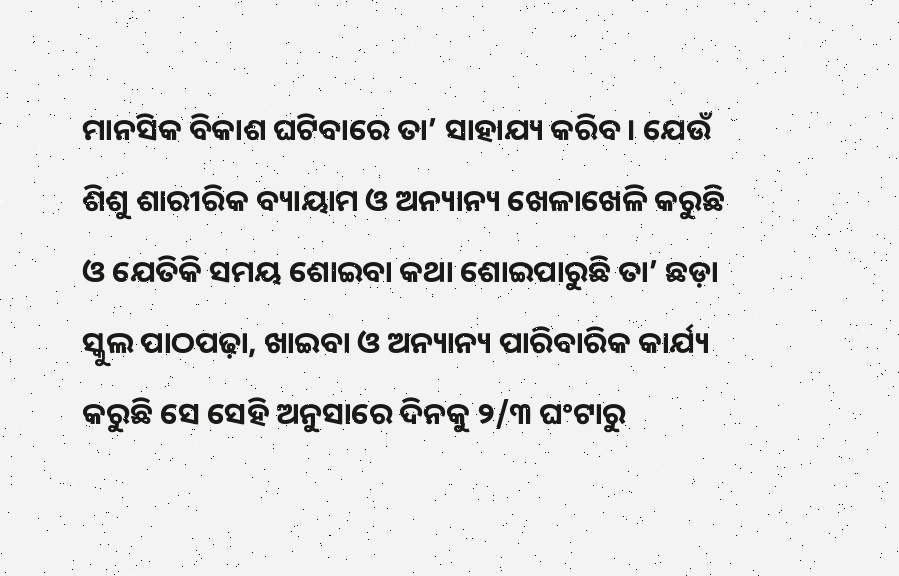ମାନସିକ ବିକାଶ ଘଟିବାରେ ତା’ ସାହାଯ୍ୟ କରିବ। ଯେଉଁ ଶିଶୁ ଶାରୀରିକ ବ୍ୟାୟାମ ଓ ଅନ୍ୟାନ୍ୟ ଖେଳାଖେଳି କରୁଛି ଓ ଯେତିକି ସମୟ ଶୋଇବା କଥା ଶୋଇପାରୁଛି ତା’ ଛଡ଼ା ସ୍କୁଲ ପାଠପଢ଼ା, ଖାଇବା ଓ ଅନ୍ୟାନ୍ୟ ପାରିବାରିକ କାର୍ଯ୍ୟ କରୁଛି ସେ ସେହି ଅନୁସାରେ ଦିନକୁ ୨/୩ ଘଂଟାରୁ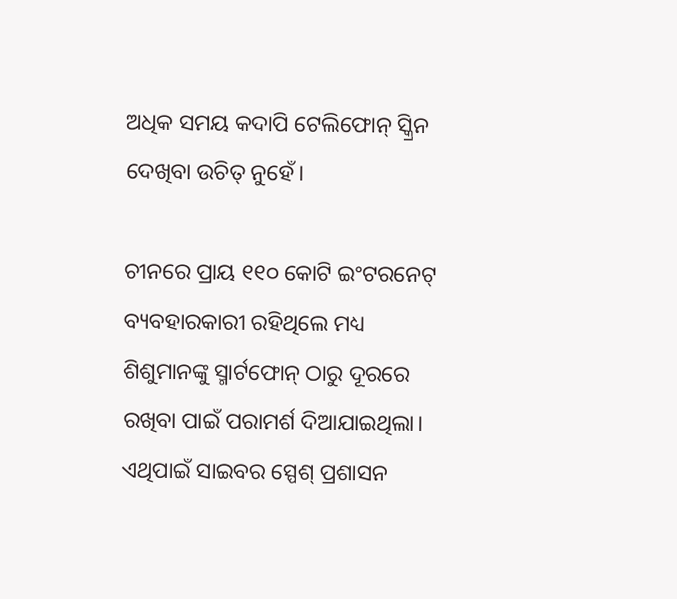ଅଧିକ ସମୟ କଦାପି ଟେଲିଫୋନ୍ ସ୍କ୍ରିନ ଦେଖିବା ଉଚିତ୍ ନୁହେଁ।

ଚୀନରେ ପ୍ରାୟ ୧୧୦ କୋଟି ଇଂଟରନେଟ୍ ବ୍ୟବହାରକାରୀ ରହିଥିଲେ ମଧ୍ୟ ଶିଶୁମାନଙ୍କୁ ସ୍ମାର୍ଟଫୋନ୍ ଠାରୁ ଦୂରରେ ରଖିବା ପାଇଁ ପରାମର୍ଶ ଦିଆଯାଇଥିଲା। ଏଥିପାଇଁ ସାଇବର ସ୍ପେଶ୍ ପ୍ରଶାସନ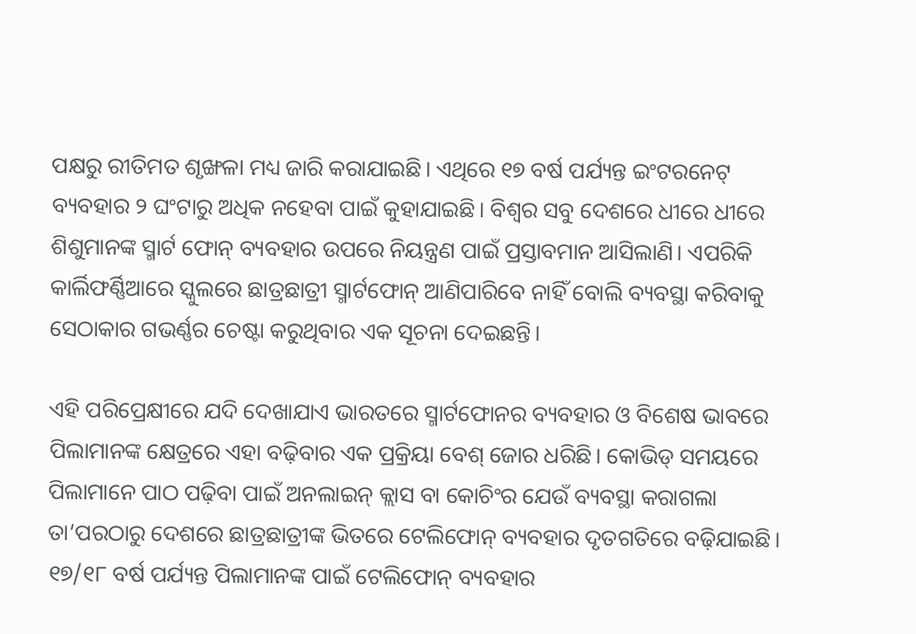ପକ୍ଷରୁ ରୀତିମତ ଶୃଙ୍ଖଳା ମଧ୍ୟ ଜାରି କରାଯାଇଛି। ଏଥିରେ ୧୭ ବର୍ଷ ପର୍ଯ୍ୟନ୍ତ ଇଂଟରନେଟ୍ ବ୍ୟବହାର ୨ ଘଂଟାରୁ ଅଧିକ ନହେବା ପାଇଁ କୁହାଯାଇଛି। ବିଶ୍ୱର ସବୁ ଦେଶରେ ଧୀରେ ଧୀରେ ଶିଶୁମାନଙ୍କ ସ୍ମାର୍ଟ ଫୋନ୍ ବ୍ୟବହାର ଉପରେ ନିୟନ୍ତ୍ରଣ ପାଇଁ ପ୍ରସ୍ତାବମାନ ଆସିଲାଣି। ଏପରିକି କାର୍ଲିଫର୍ଣ୍ଣିଆରେ ସ୍କୁଲରେ ଛାତ୍ରଛାତ୍ରୀ ସ୍ମାର୍ଟଫୋନ୍ ଆଣିପାରିବେ ନାହିଁ ବୋଲି ବ୍ୟବସ୍ଥା କରିବାକୁ ସେଠାକାର ଗଭର୍ଣ୍ଣର ଚେଷ୍ଟା କରୁଥିବାର ଏକ ସୂଚନା ଦେଇଛନ୍ତି।

ଏହି ପରିପ୍ରେକ୍ଷୀରେ ଯଦି ଦେଖାଯାଏ ଭାରତରେ ସ୍ମାର୍ଟଫୋନର ବ୍ୟବହାର ଓ ବିଶେଷ ଭାବରେ ପିଲାମାନଙ୍କ କ୍ଷେତ୍ରରେ ଏହା ବଢ଼ିବାର ଏକ ପ୍ରକ୍ରିୟା ବେଶ୍ ଜୋର ଧରିଛି। କୋଭିଡ୍ ସମୟରେ ପିଲାମାନେ ପାଠ ପଢ଼ିବା ପାଇଁ ଅନଲାଇନ୍ କ୍ଲାସ ବା କୋଚିଂର ଯେଉଁ ବ୍ୟବସ୍ଥା କରାଗଲା ତା’ପରଠାରୁ ଦେଶରେ ଛାତ୍ରଛାତ୍ରୀଙ୍କ ଭିତରେ ଟେଲିଫୋନ୍ ବ୍ୟବହାର ଦୃତଗତିରେ ବଢ଼ିଯାଇଛି। ୧୭/୧୮ ବର୍ଷ ପର୍ଯ୍ୟନ୍ତ ପିଲାମାନଙ୍କ ପାଇଁ ଟେଲିଫୋନ୍ ବ୍ୟବହାର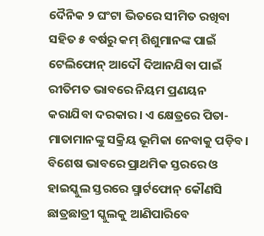ଦୈନିକ ୨ ଘଂଟା ଭିତରେ ସୀମିତ ରଖିବା ସହିତ ୫ ବର୍ଷରୁ କମ୍ ଶିଶୁମାନଙ୍କ ପାଇଁ ଟେଲିଫୋନ୍ ଆଦୌ ଦିଆନଯିବା ପାଇଁ ରୀତିମତ ଭାବରେ ନିୟମ ପ୍ରଣୟନ କରାଯିବା ଦରକାର। ଏ କ୍ଷେତ୍ରରେ ପିତା-ମାତାମାନଙ୍କୁ ସକ୍ରିୟ ଭୂମିକା ନେବାକୁ ପଡ଼ିବ। ବିଶେଷ ଭାବରେ ପ୍ରାଥମିକ ସ୍ତରରେ ଓ ହାଇସ୍କୁଲ ସ୍ତରରେ ସ୍ମାର୍ଟଫୋନ୍ କୌଣସି ଛାତ୍ରଛାତ୍ରୀ ସ୍କୁଲକୁ ଆଣିପାରିବେ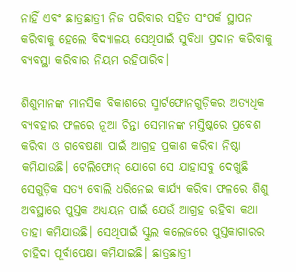ନାହିଁ ଏବଂ ଛାତ୍ରଛାତ୍ରୀ ନିଜ ପରିବାର ସହିତ ସଂପର୍କ ସ୍ଥାପନ କରିବାକୁ ହେଲେ ବିଦ୍ୟାଳୟ ସେଥିପାଇଁ ସୁବିଧା ପ୍ରଦାନ କରିବାକୁ ବ୍ୟବସ୍ଥା କରିବାର ନିୟମ ରହିପାରିବ।

ଶିଶୁମାନଙ୍କ ମାନସିକ ବିକାଶରେ ସ୍ମାର୍ଟଫୋନଗୁଡ଼ିକର ଅତ୍ୟଧିକ ବ୍ୟବହାର ଫଳରେ ନୂଆ ଚିନ୍ତା ସେମାନଙ୍କ ମସ୍ତିଷ୍କରେ ପ୍ରବେଶ କରିବା ଓ ଗବେଷଣା ପାଇଁ ଆଗ୍ରହ ପ୍ରକାଶ କରିବା ନିଷ୍ଠା କମିଯାଉଛି। ଟେଲିଫୋନ୍ ଯୋଗେ ସେ ଯାହାସବୁ ଦେଖୁଛି ସେଗୁଡ଼ିକ ସତ୍ୟ ବୋଲି ଧରିନେଇ କାର୍ଯ୍ୟ କରିବା ଫଳରେ ଶିଶୁ ଅବସ୍ଥାରେ ପୁସ୍ତକ ଅଧ୍ୟୟନ ପାଇଁ ଯେଉଁ ଆଗ୍ରହ ରହିବା କଥା ତାହା କମିଯାଉଛି। ସେଥିପାଇଁ ସ୍କୁଲ କଲେଜରେ ପୁସ୍ତକାଗାରର ଚାହିଦା ପୂର୍ବାପେକ୍ଷା କମିଯାଇଛି। ଛାତ୍ରଛାତ୍ରୀ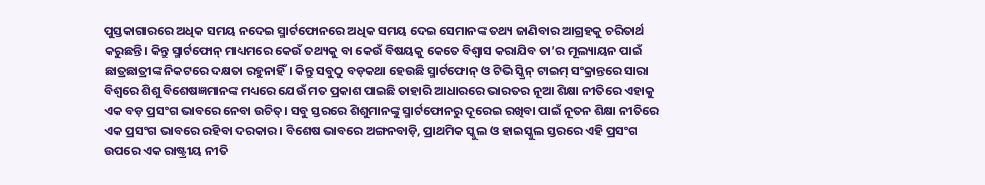ପୁସ୍ତକାଗାରରେ ଅଧିକ ସମୟ ନଦେଇ ସ୍ମାର୍ଟଫୋନରେ ଅଧିକ ସମୟ ଦେଇ ସେମାନଙ୍କ ତଥ୍ୟ ଜାଣିବାର ଆଗ୍ରହକୁ ଚରିତାର୍ଥ କରୁଛନ୍ତି। କିନ୍ତୁ ସ୍ମାର୍ଟଫୋନ୍ ମାଧ୍ୟମରେ କେଉଁ ତଥ୍ୟକୁ ବା କେଉଁ ବିଷୟକୁ କେତେ ବିଶ୍ୱାସ କରାଯିବ ତା’ର ମୂଲ୍ୟାୟନ ପାଇଁ ଛାତ୍ରଛାତ୍ରୀଙ୍କ ନିକଟରେ ଦକ୍ଷତା ରହୁନାହିଁ। କିନ୍ତୁ ସବୁଠୁ ବଡ଼କଥା ହେଉଛି ସ୍ମାର୍ଟଫୋନ୍ ଓ ଟିଭି ସ୍କ୍ରିନ୍ ଟାଇମ୍ ସଂକ୍ରାନ୍ତରେ ସାରା ବିଶ୍ୱରେ ଶିଶୁ ବିଶେଷଜ୍ଞମାନଙ୍କ ମଧ୍ୟରେ ଯେଉଁ ମତ ପ୍ରକାଶ ପାଇଛି ତାହାରି ଆଧାରରେ ଭାରତର ନୂଆ ଶିକ୍ଷା ନୀତିରେ ଏହାକୁ ଏକ ବଡ଼ ପ୍ରସଂଗ ଭାବରେ ନେବା ଉଚିତ୍। ସବୁ ସ୍ତରରେ ଶିଶୁମାନଙ୍କୁ ସ୍ମାର୍ଟଫୋନରୁ ଦୂରେଇ ରଖିବା ପାଇଁ ନୂତନ ଶିକ୍ଷା ନୀତିରେ ଏକ ପ୍ରସଂଗ ଭାବରେ ରହିବା ଦରକାର। ବିଶେଷ ଭାବରେ ଅଙ୍ଗନବାଡ଼ି, ପ୍ରାଥମିକ ସ୍କୁଲ ଓ ହାଇସ୍କୁଲ ସ୍ତରରେ ଏହି ପ୍ରସଂଗ ଉପରେ ଏକ ରାଷ୍ଟ୍ରୀୟ ନୀତି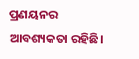ପ୍ରଣୟନର ଆବଶ୍ୟକତା ରହିଛି।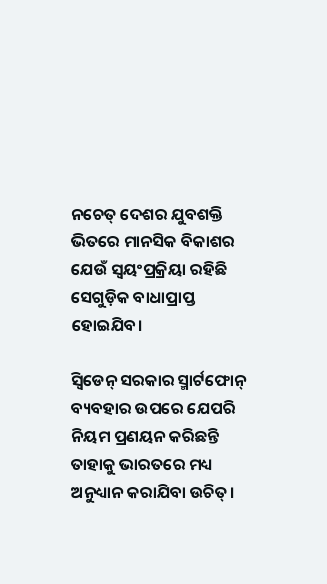ନଚେତ୍ ଦେଶର ଯୁବଶକ୍ତି ଭିତରେ ମାନସିକ ବିକାଶର ଯେଉଁ ସ୍ୱୟଂପ୍ରକ୍ରିୟା ରହିଛି ସେଗୁଡ଼ିକ ବାଧାପ୍ରାପ୍ତ ହୋଇଯିବ।

ସ୍ୱିଡେନ୍ ସରକାର ସ୍ମାର୍ଟଫୋନ୍ ବ୍ୟବହାର ଉପରେ ଯେପରି ନିୟମ ପ୍ରଣୟନ କରିଛନ୍ତି ତାହାକୁ ଭାରତରେ ମଧ୍ୟ ଅନୁଧ୍ୟାନ କରାଯିବା ଉଚିତ୍।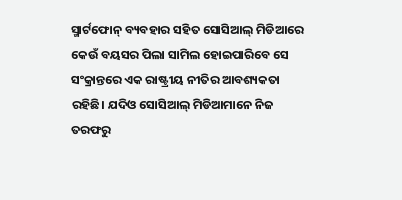ସ୍ମାର୍ଟଫୋନ୍ ବ୍ୟବହାର ସହିତ ସୋସିଆଲ୍ ମିଡିଆରେ କେଉଁ ବୟସର ପିଲା ସାମିଲ ହୋଇପାରିବେ ସେ ସଂକ୍ରାନ୍ତରେ ଏକ ରାଷ୍ଟ୍ରୀୟ ନୀତିର ଆବଶ୍ୟକତା ରହିଛି। ଯଦିଓ ସୋସିଆଲ୍ ମିଡିଆମାନେ ନିଜ ତରଫରୁ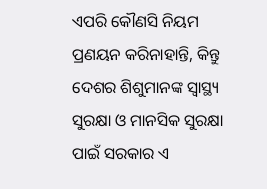ଏପରି କୌଣସି ନିୟମ ପ୍ରଣୟନ କରିନାହାନ୍ତି, କିନ୍ତୁ ଦେଶର ଶିଶୁମାନଙ୍କ ସ୍ୱାସ୍ଥ୍ୟ ସୁରକ୍ଷା ଓ ମାନସିକ ସୁରକ୍ଷା ପାଇଁ ସରକାର ଏ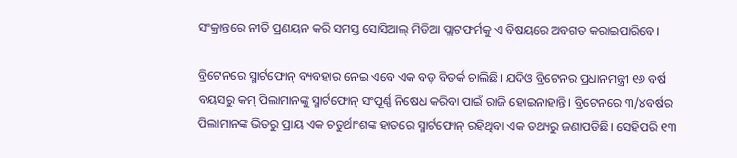ସଂକ୍ରାନ୍ତରେ ନୀତି ପ୍ରଣୟନ କରି ସମସ୍ତ ସୋସିଆଲ୍ ମିଡିଆ ପ୍ଲାଟଫର୍ମକୁ ଏ ବିଷୟରେ ଅବଗତ କରାଇପାରିବେ।

ବ୍ରିଟେନରେ ସ୍ମାର୍ଟଫୋନ୍ ବ୍ୟବହାର ନେଇ ଏବେ ଏକ ବଡ଼ ବିତର୍କ ଚାଲିଛି। ଯଦିଓ ବ୍ରିଟେନର ପ୍ରଧାନମନ୍ତ୍ରୀ ୧୬ ବର୍ଷ ବୟସରୁ କମ୍ ପିଲାମାନଙ୍କୁ ସ୍ମାର୍ଟଫୋନ୍ ସଂପୂର୍ଣ୍ଣ ନିଷେଧ କରିବା ପାଇଁ ରାଜି ହୋଇନାହାନ୍ତି। ବ୍ରିଟେନରେ ୩/୪ବର୍ଷର ପିଲାମାନଙ୍କ ଭିତରୁ ପ୍ରାୟ ଏକ ଚତୁର୍ଥାଂଶଙ୍କ ହାତରେ ସ୍ମାର୍ଟଫୋନ୍ ରହିଥିବା ଏକ ତଥ୍ୟରୁ ଜଣାପଡିଛି। ସେହିପରି ୧୩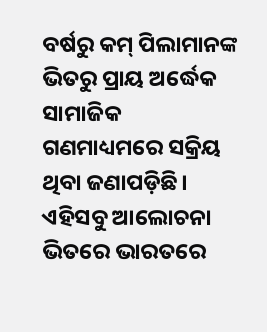ବର୍ଷରୁ କମ୍ ପିଲାମାନଙ୍କ ଭିତରୁ ପ୍ରାୟ ଅର୍ଦ୍ଧେକ ସାମାଜିକ ଗଣମାଧ୍ୟମରେ ସକ୍ରିୟ ଥିବା ଜଣାପଡ଼ିଛି। ଏହିସବୁ ଆଲୋଚନା ଭିତରେ ଭାରତରେ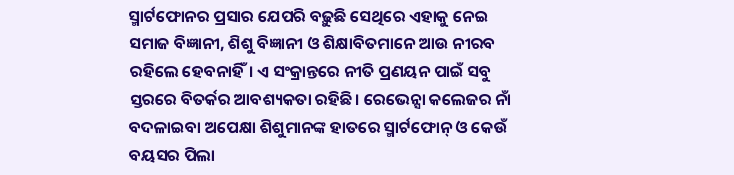ସ୍ମାର୍ଟଫୋନର ପ୍ରସାର ଯେପରି ବଢ଼ୁଛି ସେଥିରେ ଏହାକୁ ନେଇ ସମାଜ ବିଜ୍ଞାନୀ, ଶିଶୁ ବିଜ୍ଞାନୀ ଓ ଶିକ୍ଷାବିତମାନେ ଆଉ ନୀରବ ରହିଲେ ହେବନାହିଁ। ଏ ସଂକ୍ରାନ୍ତରେ ନୀତି ପ୍ରଣୟନ ପାଇଁ ସବୁ ସ୍ତରରେ ବିତର୍କର ଆବଶ୍ୟକତା ରହିଛି। ରେଭେନ୍ସା କଲେଜର ନାଁ ବଦଳାଇବା ଅପେକ୍ଷା ଶିଶୁମାନଙ୍କ ହାତରେ ସ୍ମାର୍ଟଫୋନ୍ ଓ କେଉଁ ବୟସର ପିଲା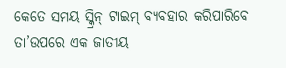କେତେ ସମୟ ସ୍କ୍ରିନ୍ ଟାଇମ୍ ବ୍ୟବହାର କରିପାରିବେ ତା’ଉପରେ ଏକ ଜାତୀୟ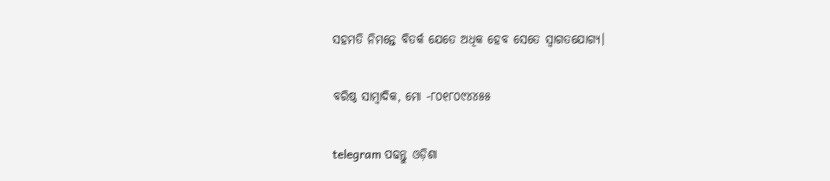ସହମତି ନିମନ୍ତେ ବିତର୍କ ଯେତେ ଅଧିକ ହେବ ସେତେ ସ୍ୱାଗତଯୋଗ୍ୟ।

ବରିଷ୍ଠ ସାମ୍ବାଦିକ, ମୋ -୮୦୧୮୦୯୪୪୫୫

telegram ପଢନ୍ତୁ ଓଡ଼ିଶା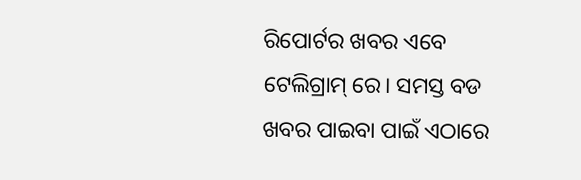ରିପୋର୍ଟର ଖବର ଏବେ ଟେଲିଗ୍ରାମ୍ ରେ। ସମସ୍ତ ବଡ ଖବର ପାଇବା ପାଇଁ ଏଠାରେ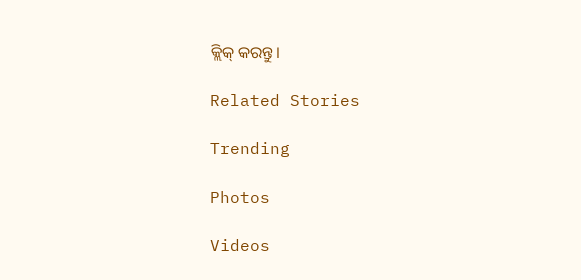କ୍ଲିକ୍ କରନ୍ତୁ।

Related Stories

Trending

Photos

Videos